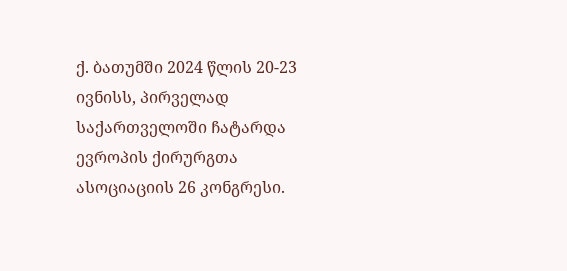ქ. ბათუმში 2024 წლის 20-23 ივნისს, პირველად საქართველოში ჩატარდა ევროპის ქირურგთა ასოციაციის 26 კონგრესი.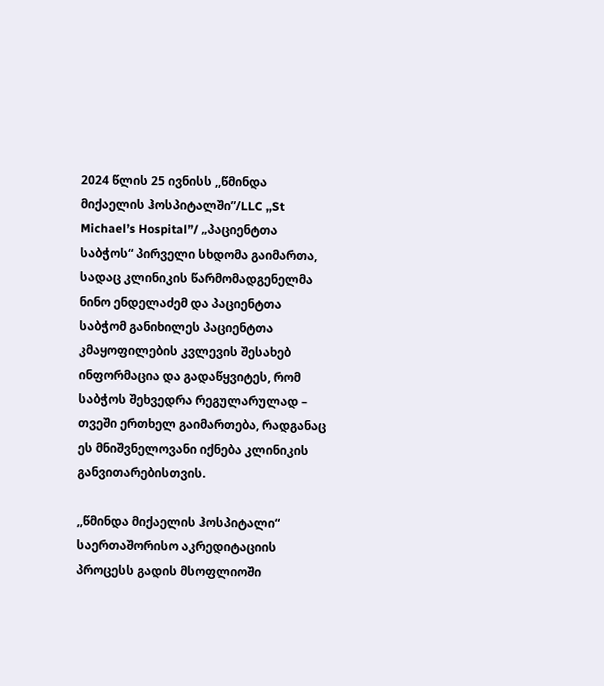2024 წლის 25 ივნისს ,,წმინდა მიქაელის ჰოსპიტალში”/LLC ,,St Michael’s Hospital”/ „პაციენტთა საბჭოს“ პირველი სხდომა გაიმართა, სადაც კლინიკის წარმომადგენელმა ნინო ენდელაძემ და პაციენტთა საბჭომ განიხილეს პაციენტთა კმაყოფილების კვლევის შესახებ ინფორმაცია და გადაწყვიტეს, რომ საბჭოს შეხვედრა რეგულარულად – თვეში ერთხელ გაიმართება, რადგანაც ეს მნიშვნელოვანი იქნება კლინიკის განვითარებისთვის.

,,წმინდა მიქაელის ჰოსპიტალი“ საერთაშორისო აკრედიტაციის პროცესს გადის მსოფლიოში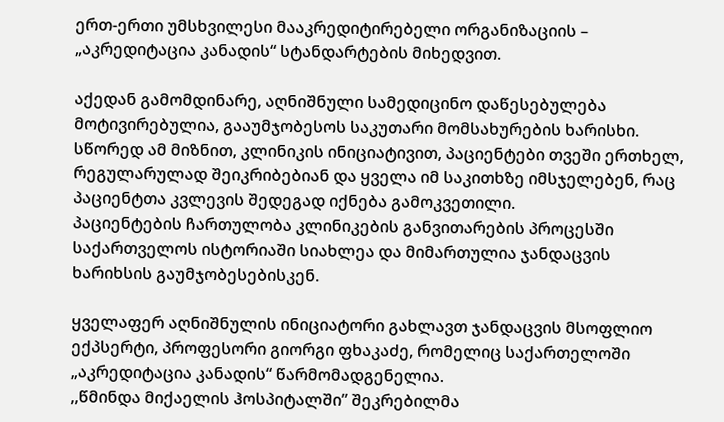ერთ-ერთი უმსხვილესი მააკრედიტირებელი ორგანიზაციის – „აკრედიტაცია კანადის“ სტანდარტების მიხედვით.

აქედან გამომდინარე, აღნიშნული სამედიცინო დაწესებულება მოტივირებულია, გააუმჯობესოს საკუთარი მომსახურების ხარისხი. სწორედ ამ მიზნით, კლინიკის ინიციატივით, პაციენტები თვეში ერთხელ, რეგულარულად შეიკრიბებიან და ყველა იმ საკითხზე იმსჯელებენ, რაც პაციენტთა კვლევის შედეგად იქნება გამოკვეთილი.
პაციენტების ჩართულობა კლინიკების განვითარების პროცესში საქართველოს ისტორიაში სიახლეა და მიმართულია ჯანდაცვის ხარიხსის გაუმჯობესებისკენ.

ყველაფერ აღნიშნულის ინიციატორი გახლავთ ჯანდაცვის მსოფლიო ექპსერტი, პროფესორი გიორგი ფხაკაძე, რომელიც საქართელოში „აკრედიტაცია კანადის“ წარმომადგენელია.
,,წმინდა მიქაელის ჰოსპიტალში” შეკრებილმა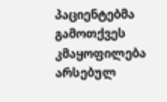პაციენტებმა გამოთქვეს კმაყოფილება არსებულ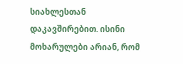სიახლესთან დაკავშირებით. ისინი მოხარულები არიან, რომ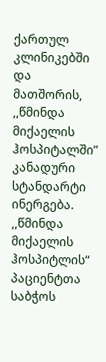ქართულ კლინიკებში და მათშორის, ,,წმინდა მიქაელის ჰოსპიტალში” კანადური სტანდარტი ინერგება. ,,წმინდა მიქაელის ჰოსპიტლის“ პაციენტთა საბჭოს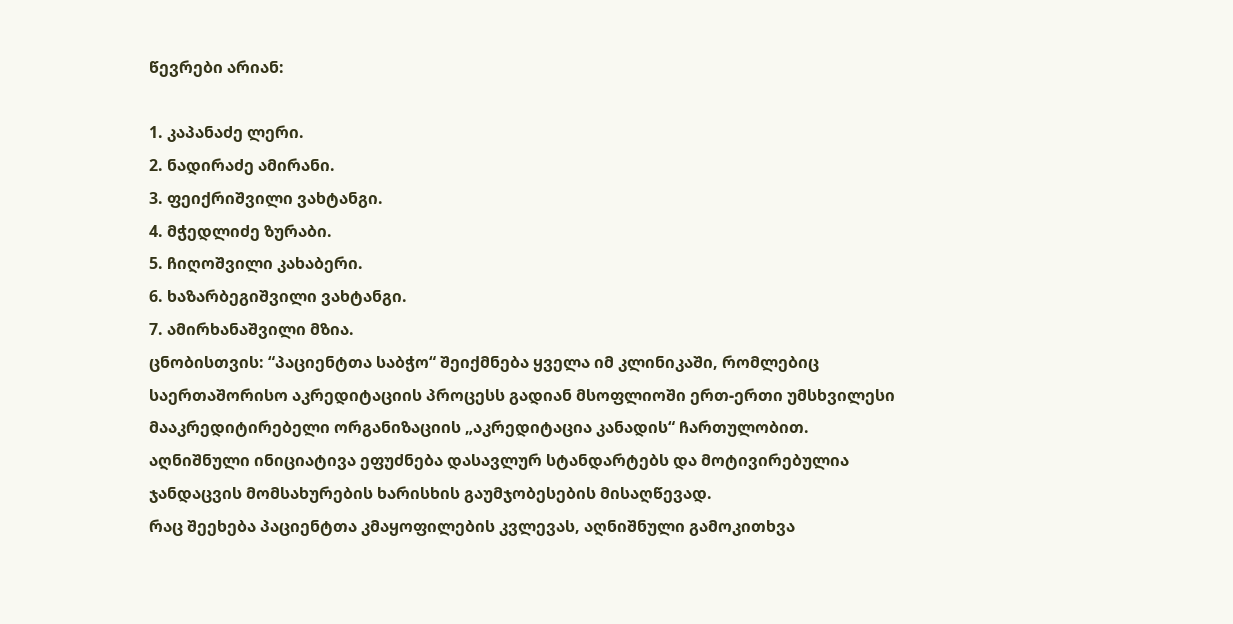წევრები არიან:

1. კაპანაძე ლერი.
2. ნადირაძე ამირანი.
3. ფეიქრიშვილი ვახტანგი.
4. მჭედლიძე ზურაბი.
5. ჩიღოშვილი კახაბერი.
6. ხაზარბეგიშვილი ვახტანგი.
7. ამირხანაშვილი მზია.
ცნობისთვის: “პაციენტთა საბჭო“ შეიქმნება ყველა იმ კლინიკაში, რომლებიც საერთაშორისო აკრედიტაციის პროცესს გადიან მსოფლიოში ერთ-ერთი უმსხვილესი მააკრედიტირებელი ორგანიზაციის „აკრედიტაცია კანადის“ ჩართულობით. აღნიშნული ინიციატივა ეფუძნება დასავლურ სტანდარტებს და მოტივირებულია ჯანდაცვის მომსახურების ხარისხის გაუმჯობესების მისაღწევად.
რაც შეეხება პაციენტთა კმაყოფილების კვლევას, აღნიშნული გამოკითხვა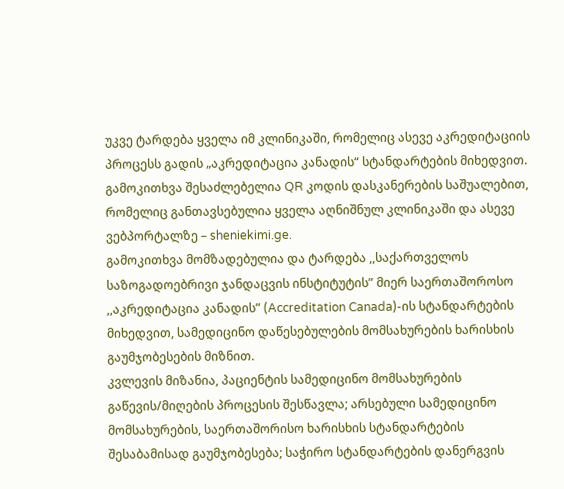უკვე ტარდება ყველა იმ კლინიკაში, რომელიც ასევე აკრედიტაციის პროცესს გადის „აკრედიტაცია კანადის“ სტანდარტების მიხედვით. გამოკითხვა შესაძლებელია QR კოდის დასკანერების საშუალებით, რომელიც განთავსებულია ყველა აღნიშნულ კლინიკაში და ასევე ვებპორტალზე – sheniekimi.ge.
გამოკითხვა მომზადებულია და ტარდება ,,საქართველოს საზოგადოებრივი ჯანდაცვის ინსტიტუტის” მიერ საერთაშოროსო ,,აკრედიტაცია კანადის” (Accreditation Canada)-ის სტანდარტების მიხედვით, სამედიცინო დაწესებულების მომსახურების ხარისხის გაუმჯობესების მიზნით.
კვლევის მიზანია, პაციენტის სამედიცინო მომსახურების გაწევის/მიღების პროცესის შესწავლა; არსებული სამედიცინო მომსახურების, საერთაშორისო ხარისხის სტანდარტების შესაბამისად გაუმჯობესება; საჭირო სტანდარტების დანერგვის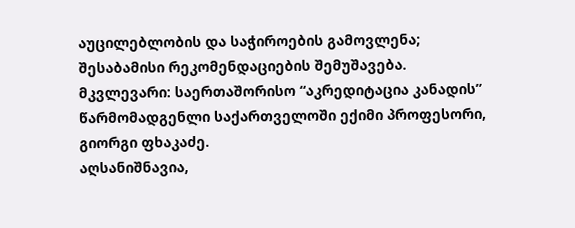აუცილებლობის და საჭიროების გამოვლენა; შესაბამისი რეკომენდაციების შემუშავება.
მკვლევარი: საერთაშორისო “აკრედიტაცია კანადის” წარმომადგენლი საქართველოში ექიმი პროფესორი, გიორგი ფხაკაძე.
აღსანიშნავია,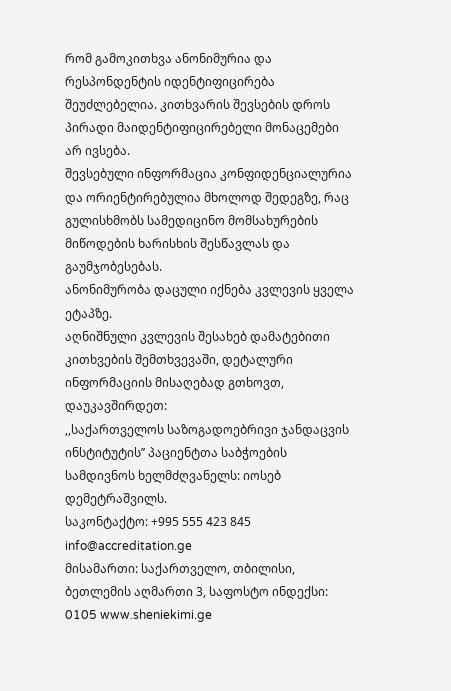რომ გამოკითხვა ანონიმურია და რესპონდენტის იდენტიფიცირება შეუძლებელია. კითხვარის შევსების დროს პირადი მაიდენტიფიცირებელი მონაცემები არ ივსება.
შევსებული ინფორმაცია კონფიდენციალურია და ორიენტირებულია მხოლოდ შედეგზე, რაც გულისხმობს სამედიცინო მომსახურების მიწოდების ხარისხის შესწავლას და გაუმჯობესებას.
ანონიმურობა დაცული იქნება კვლევის ყველა ეტაპზე.
აღნიშნული კვლევის შესახებ დამატებითი კითხვების შემთხვევაში, დეტალური ინფორმაციის მისაღებად გთხოვთ, დაუკავშირდეთ:
,,საქართველოს საზოგადოებრივი ჯანდაცვის ინსტიტუტის’’ პაციენტთა საბჭოების სამდივნოს ხელმძღვანელს: იოსებ დემეტრაშვილს.
საკონტაქტო: +995 555 423 845
info@accreditation.ge
მისამართი: საქართველო, თბილისი, ბეთლემის აღმართი 3, საფოსტო ინდექსი: 0105 www.sheniekimi.ge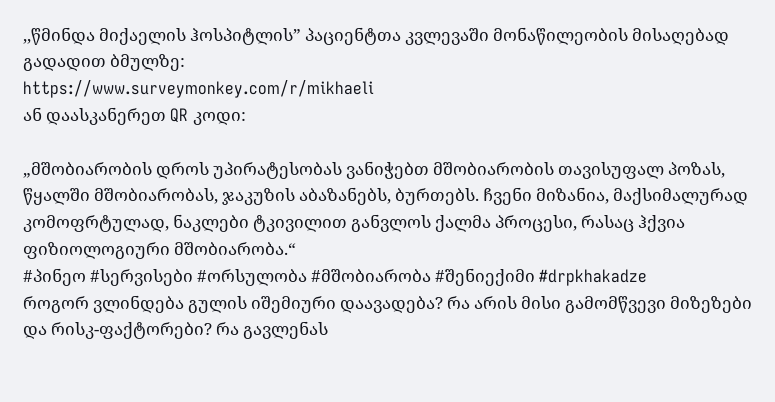,,წმინდა მიქაელის ჰოსპიტლის” პაციენტთა კვლევაში მონაწილეობის მისაღებად გადადით ბმულზე:
https://www.surveymonkey.com/r/mikhaeli
ან დაასკანერეთ QR კოდი:

„მშობიარობის დროს უპირატესობას ვანიჭებთ მშობიარობის თავისუფალ პოზას, წყალში მშობიარობას, ჯაკუზის აბაზანებს, ბურთებს. ჩვენი მიზანია, მაქსიმალურად კომოფრტულად, ნაკლები ტკივილით განვლოს ქალმა პროცესი, რასაც ჰქვია ფიზიოლოგიური მშობიარობა.“
#პინეო #სერვისები #ორსულობა #მშობიარობა #შენიექიმი #drpkhakadze
როგორ ვლინდება გულის იშემიური დაავადება? რა არის მისი გამომწვევი მიზეზები და რისკ-ფაქტორები? რა გავლენას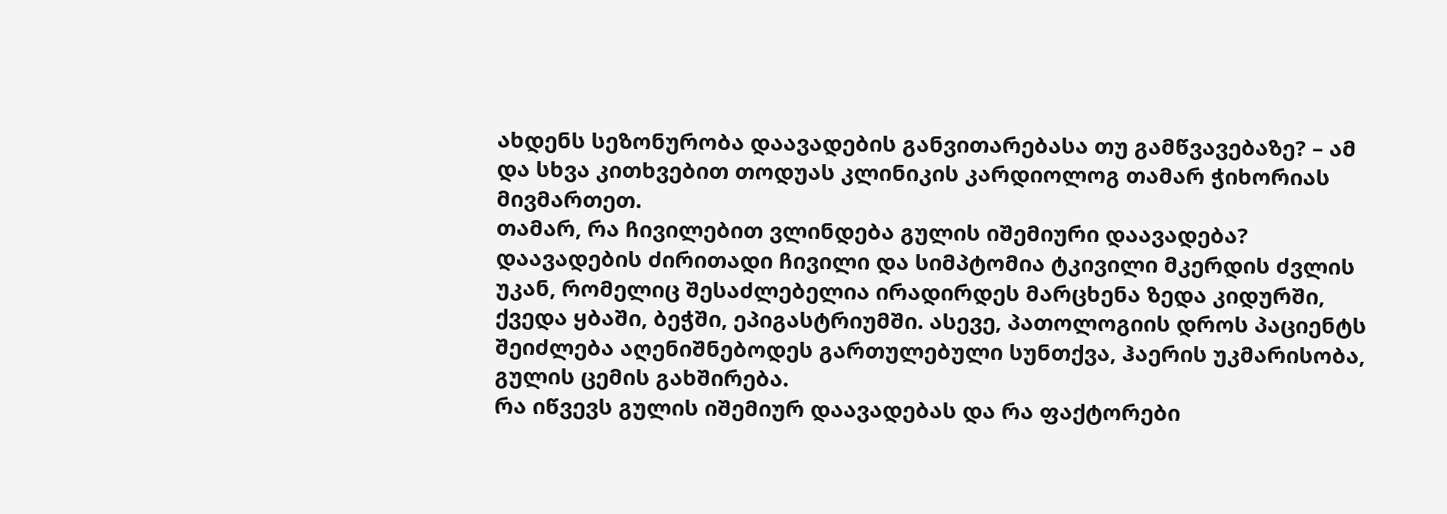ახდენს სეზონურობა დაავადების განვითარებასა თუ გამწვავებაზე? – ამ და სხვა კითხვებით თოდუას კლინიკის კარდიოლოგ თამარ ჭიხორიას მივმართეთ.
თამარ, რა ჩივილებით ვლინდება გულის იშემიური დაავადება?
დაავადების ძირითადი ჩივილი და სიმპტომია ტკივილი მკერდის ძვლის უკან, რომელიც შესაძლებელია ირადირდეს მარცხენა ზედა კიდურში, ქვედა ყბაში, ბეჭში, ეპიგასტრიუმში. ასევე, პათოლოგიის დროს პაციენტს შეიძლება აღენიშნებოდეს გართულებული სუნთქვა, ჰაერის უკმარისობა, გულის ცემის გახშირება.
რა იწვევს გულის იშემიურ დაავადებას და რა ფაქტორები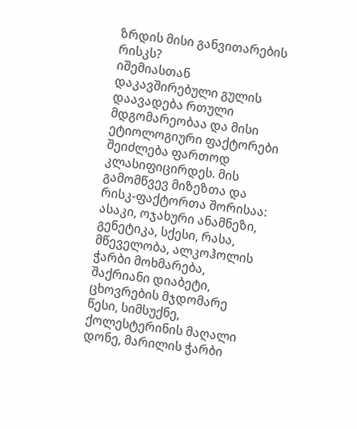ზრდის მისი განვითარების რისკს?
იშემიასთან დაკავშირებული გულის დაავადება რთული მდგომარეობაა და მისი ეტიოლოგიური ფაქტორები შეიძლება ფართოდ კლასიფიცირდეს. მის გამომწვევ მიზეზთა და რისკ-ფაქტორთა შორისაა: ასაკი, ოჯახური ანამნეზი, გენეტიკა, სქესი, რასა, მწეველობა, ალკოჰოლის ჭარბი მოხმარება, შაქრიანი დიაბეტი, ცხოვრების მჯდომარე წესი, სიმსუქნე, ქოლესტერინის მაღალი დონე, მარილის ჭარბი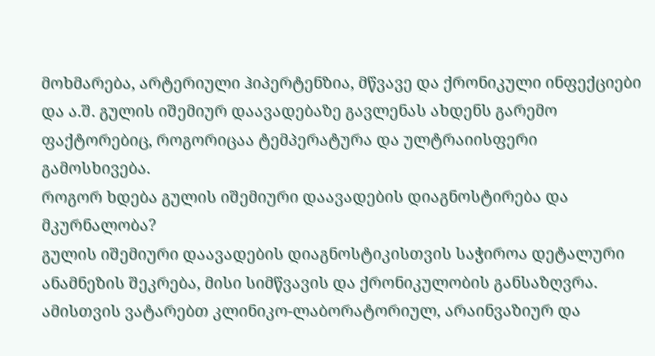მოხმარება, არტერიული ჰიპერტენზია, მწვავე და ქრონიკული ინფექციები და ა.შ. გულის იშემიურ დაავადებაზე გავლენას ახდენს გარემო ფაქტორებიც, როგორიცაა ტემპერატურა და ულტრაიისფერი გამოსხივება.
როგორ ხდება გულის იშემიური დაავადების დიაგნოსტირება და მკურნალობა?
გულის იშემიური დაავადების დიაგნოსტიკისთვის საჭიროა დეტალური ანამნეზის შეკრება, მისი სიმწვავის და ქრონიკულობის განსაზღვრა. ამისთვის ვატარებთ კლინიკო-ლაბორატორიულ, არაინვაზიურ და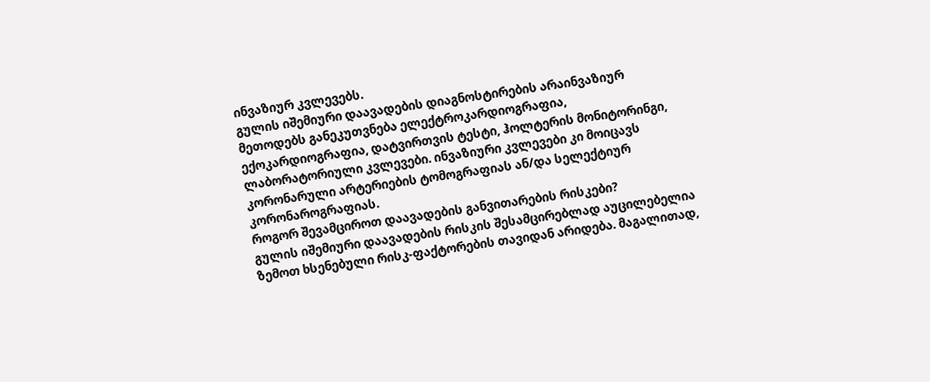ინვაზიურ კვლევებს.
გულის იშემიური დაავადების დიაგნოსტირების არაინვაზიურ მეთოდებს განეკუთვნება ელექტროკარდიოგრაფია, ექოკარდიოგრაფია, დატვირთვის ტესტი, ჰოლტერის მონიტორინგი, ლაბორატორიული კვლევები. ინვაზიური კვლევები კი მოიცავს კორონარული არტერიების ტომოგრაფიას ან/და სელექტიურ კორონაროგრაფიას.
როგორ შევამციროთ დაავადების განვითარების რისკები?
გულის იშემიური დაავადების რისკის შესამცირებლად აუცილებელია ზემოთ ხსენებული რისკ-ფაქტორების თავიდან არიდება. მაგალითად,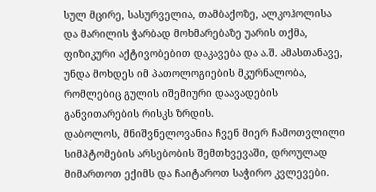სულ მცირე, სასურველია, თამბაქოზე, ალკოჰოლისა და მარილის ჭარბად მოხმარებაზე უარის თქმა, ფიზიკური აქტივობებით დაკავება და ა.შ. ამასთანავე, უნდა მოხდეს იმ პათოლოგიების მკურნალობა, რომლებიც გულის იშემიური დაავადების განვითარების რისკს ზრდის.
დაბოლოს, მნიშვნელოვანია ჩვენ მიერ ჩამოთვლილი სიმპტომების არსებობის შემთხვევაში, დროულად მიმართოთ ექიმს და ჩაიტაროთ საჭირო კვლევები.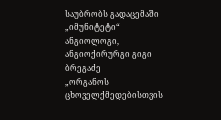საუბრობს გადაცემაში „იმუნიტეტი“ ანგიოლოგი, ანგიოქირურგი გიგი ბრეგაძე
„ორგანოს ცხოველქმედებისთვის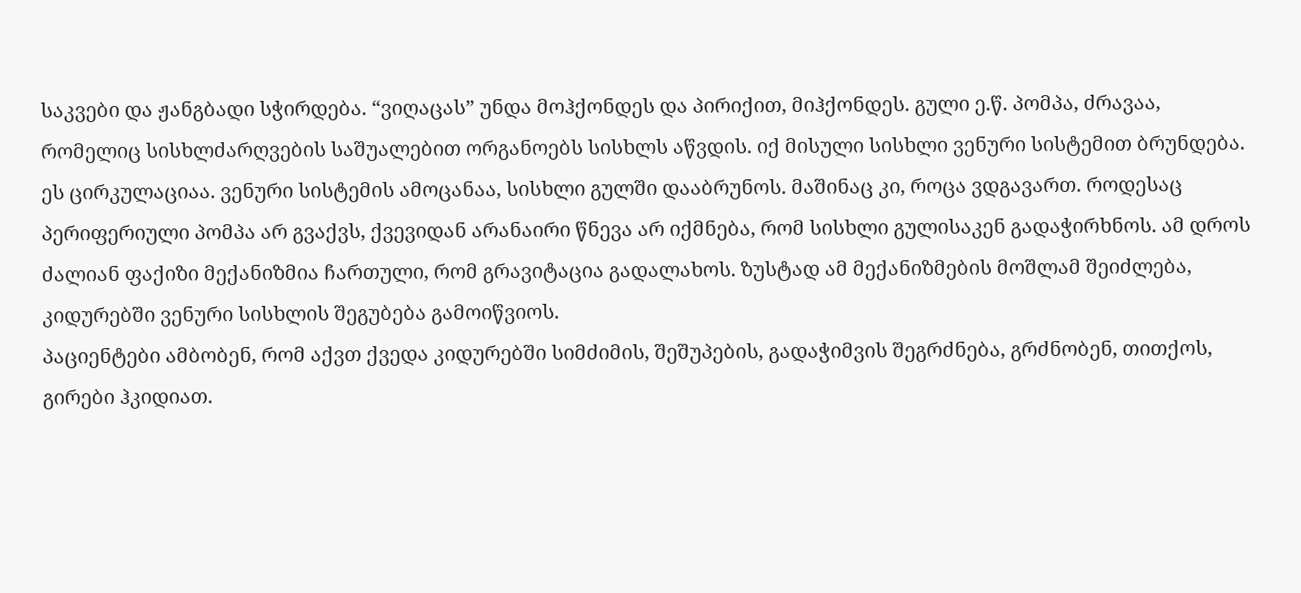საკვები და ჟანგბადი სჭირდება. “ვიღაცას” უნდა მოჰქონდეს და პირიქით, მიჰქონდეს. გული ე.წ. პომპა, ძრავაა, რომელიც სისხლძარღვების საშუალებით ორგანოებს სისხლს აწვდის. იქ მისული სისხლი ვენური სისტემით ბრუნდება. ეს ცირკულაციაა. ვენური სისტემის ამოცანაა, სისხლი გულში დააბრუნოს. მაშინაც კი, როცა ვდგავართ. როდესაც პერიფერიული პომპა არ გვაქვს, ქვევიდან არანაირი წნევა არ იქმნება, რომ სისხლი გულისაკენ გადაჭირხნოს. ამ დროს ძალიან ფაქიზი მექანიზმია ჩართული, რომ გრავიტაცია გადალახოს. ზუსტად ამ მექანიზმების მოშლამ შეიძლება, კიდურებში ვენური სისხლის შეგუბება გამოიწვიოს.
პაციენტები ამბობენ, რომ აქვთ ქვედა კიდურებში სიმძიმის, შეშუპების, გადაჭიმვის შეგრძნება, გრძნობენ, თითქოს, გირები ჰკიდიათ.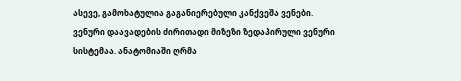ასევე, გამოხატულია გაგანიერებული კანქვეშა ვენები.
ვენური დაავადების ძირითადი მიზეზი ზედაპირული ვენური სისტემაა. ანატომიაში ღრმა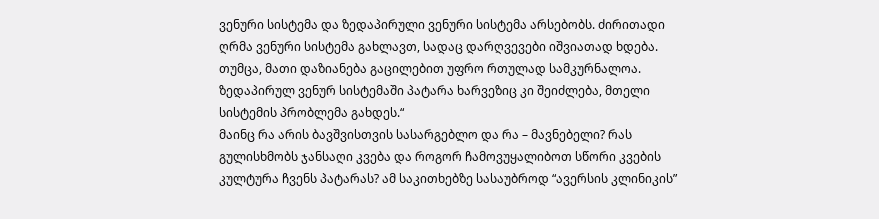ვენური სისტემა და ზედაპირული ვენური სისტემა არსებობს. ძირითადი ღრმა ვენური სისტემა გახლავთ, სადაც დარღვევები იშვიათად ხდება. თუმცა, მათი დაზიანება გაცილებით უფრო რთულად სამკურნალოა. ზედაპირულ ვენურ სისტემაში პატარა ხარვეზიც კი შეიძლება, მთელი სისტემის პრობლემა გახდეს.“
მაინც რა არის ბავშვისთვის სასარგებლო და რა – მავნებელი? რას გულისხმობს ჯანსაღი კვება და როგორ ჩამოვუყალიბოთ სწორი კვების კულტურა ჩვენს პატარას? ამ საკითხებზე სასაუბროდ “ავერსის კლინიკის”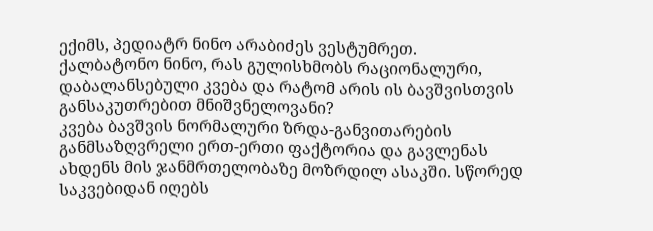ექიმს, პედიატრ ნინო არაბიძეს ვესტუმრეთ.
ქალბატონო ნინო, რას გულისხმობს რაციონალური, დაბალანსებული კვება და რატომ არის ის ბავშვისთვის განსაკუთრებით მნიშვნელოვანი?
კვება ბავშვის ნორმალური ზრდა-განვითარების განმსაზღვრელი ერთ-ერთი ფაქტორია და გავლენას ახდენს მის ჯანმრთელობაზე მოზრდილ ასაკში. სწორედ საკვებიდან იღებს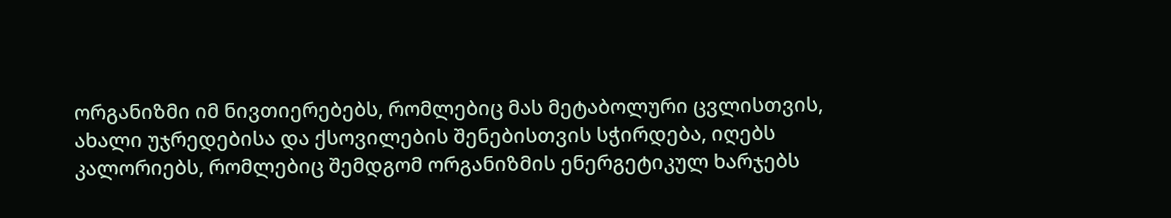ორგანიზმი იმ ნივთიერებებს, რომლებიც მას მეტაბოლური ცვლისთვის, ახალი უჯრედებისა და ქსოვილების შენებისთვის სჭირდება, იღებს კალორიებს, რომლებიც შემდგომ ორგანიზმის ენერგეტიკულ ხარჯებს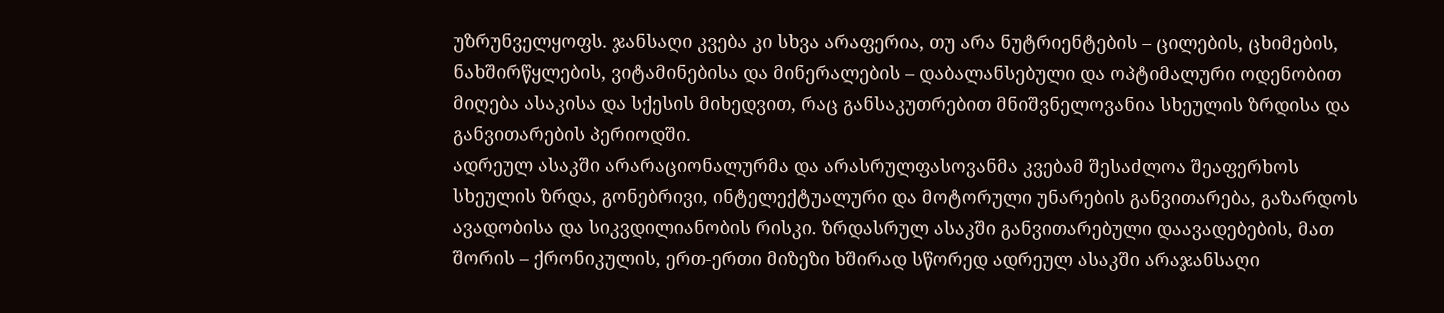უზრუნველყოფს. ჯანსაღი კვება კი სხვა არაფერია, თუ არა ნუტრიენტების – ცილების, ცხიმების, ნახშირწყლების, ვიტამინებისა და მინერალების – დაბალანსებული და ოპტიმალური ოდენობით მიღება ასაკისა და სქესის მიხედვით, რაც განსაკუთრებით მნიშვნელოვანია სხეულის ზრდისა და განვითარების პერიოდში.
ადრეულ ასაკში არარაციონალურმა და არასრულფასოვანმა კვებამ შესაძლოა შეაფერხოს სხეულის ზრდა, გონებრივი, ინტელექტუალური და მოტორული უნარების განვითარება, გაზარდოს ავადობისა და სიკვდილიანობის რისკი. ზრდასრულ ასაკში განვითარებული დაავადებების, მათ შორის – ქრონიკულის, ერთ-ერთი მიზეზი ხშირად სწორედ ადრეულ ასაკში არაჯანსაღი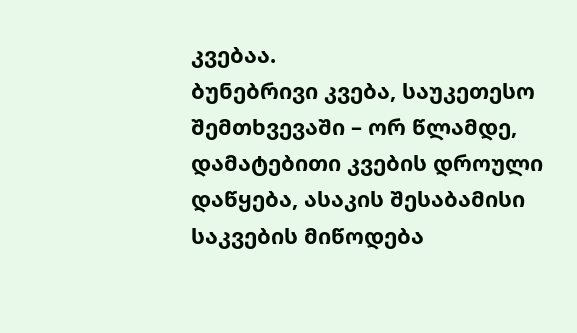კვებაა.
ბუნებრივი კვება, საუკეთესო შემთხვევაში – ორ წლამდე, დამატებითი კვების დროული დაწყება, ასაკის შესაბამისი საკვების მიწოდება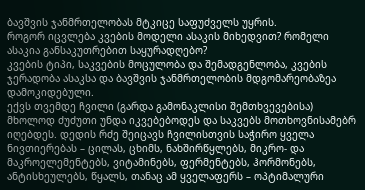ბავშვის ჯანმრთელობას მტკიცე საფუძველს უყრის.
როგორ იცვლება კვების მოდელი ასაკის მიხედვით? რომელი ასაკია განსაკუთრებით საყურადღებო?
კვების ტიპი, საკვების მოცულობა და შემადგენლობა, კვების ჯერადობა ასაკსა და ბავშვის ჯანმრთელობის მდგომარეობაზეა დამოკიდებული.
ექვს თვემდე ჩვილი (გარდა გამონაკლისი შემთხვევებისა) მხოლოდ ძუძუთი უნდა იკვებებოდეს და საკვებს მოთხოვნისამებრ იღებდეს. დედის რძე შეიცავს ჩვილისთვის საჭირო ყველა ნივთიერებას – ცილას, ცხიმს, ნახშირწყლებს, მიკრო- და მაკროელემენტებს, ვიტამინებს, ფერმენტებს, ჰორმონებს, ანტისხეულებს, წყალს, თანაც ამ ყველაფერს – ოპტიმალური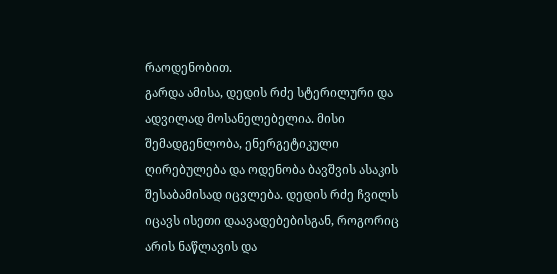რაოდენობით.
გარდა ამისა, დედის რძე სტერილური და ადვილად მოსანელებელია. მისი შემადგენლობა, ენერგეტიკული ღირებულება და ოდენობა ბავშვის ასაკის შესაბამისად იცვლება. დედის რძე ჩვილს იცავს ისეთი დაავადებებისგან, როგორიც არის ნაწლავის და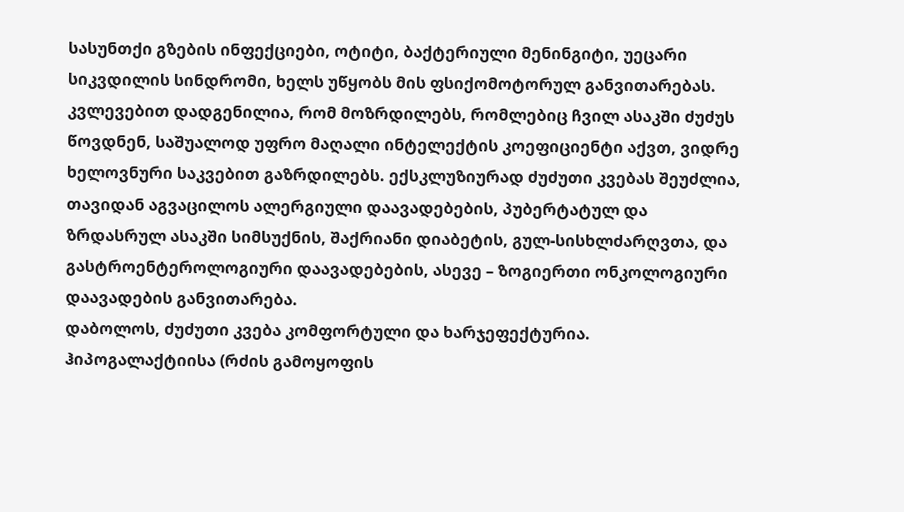სასუნთქი გზების ინფექციები, ოტიტი, ბაქტერიული მენინგიტი, უეცარი სიკვდილის სინდრომი, ხელს უწყობს მის ფსიქომოტორულ განვითარებას. კვლევებით დადგენილია, რომ მოზრდილებს, რომლებიც ჩვილ ასაკში ძუძუს წოვდნენ, საშუალოდ უფრო მაღალი ინტელექტის კოეფიციენტი აქვთ, ვიდრე ხელოვნური საკვებით გაზრდილებს. ექსკლუზიურად ძუძუთი კვებას შეუძლია, თავიდან აგვაცილოს ალერგიული დაავადებების, პუბერტატულ და ზრდასრულ ასაკში სიმსუქნის, შაქრიანი დიაბეტის, გულ-სისხლძარღვთა, და გასტროენტეროლოგიური დაავადებების, ასევე – ზოგიერთი ონკოლოგიური დაავადების განვითარება.
დაბოლოს, ძუძუთი კვება კომფორტული და ხარჯეფექტურია.
ჰიპოგალაქტიისა (რძის გამოყოფის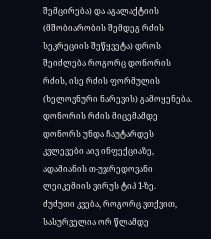შემცირება) და აგალაქტიის (მშობიარობის შემდეგ რძის სეკრეციის შეწყვეტა) დროს შეიძლება როგორც დონორის რძის, ისე რძის ფორმულის (ხელოვნური ნარევის) გამოყენება. დონორის რძის მიცემამდე დონორს უნდა ჩაუტარდეს კვლევები აივ ინფექციაზე, ადამიანის თ-უჯრედოვანი ლეიკემიის ვირუს ტიპ 1-ზე.
ძუძუთი კვება, როგორც ვთქვით, სასურველია ორ წლამდე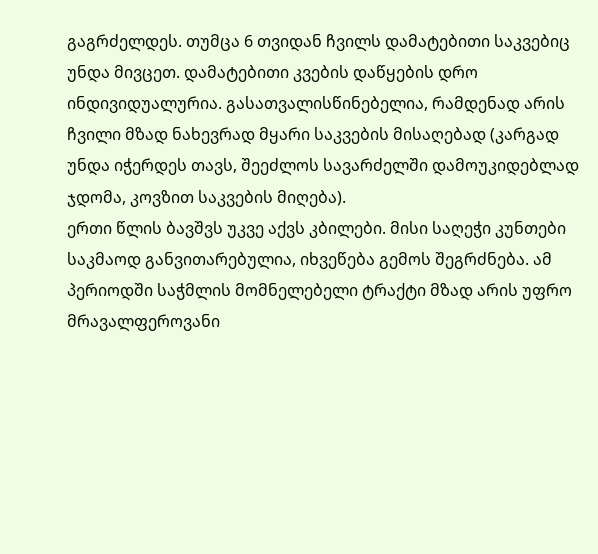გაგრძელდეს. თუმცა 6 თვიდან ჩვილს დამატებითი საკვებიც უნდა მივცეთ. დამატებითი კვების დაწყების დრო ინდივიდუალურია. გასათვალისწინებელია, რამდენად არის ჩვილი მზად ნახევრად მყარი საკვების მისაღებად (კარგად უნდა იჭერდეს თავს, შეეძლოს სავარძელში დამოუკიდებლად ჯდომა, კოვზით საკვების მიღება).
ერთი წლის ბავშვს უკვე აქვს კბილები. მისი საღეჭი კუნთები საკმაოდ განვითარებულია, იხვეწება გემოს შეგრძნება. ამ პერიოდში საჭმლის მომნელებელი ტრაქტი მზად არის უფრო მრავალფეროვანი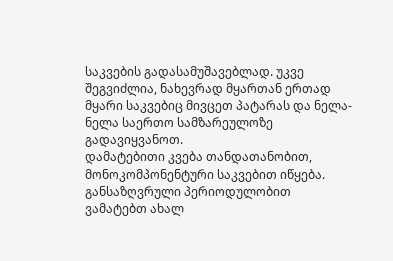საკვების გადასამუშავებლად. უკვე შეგვიძლია, ნახევრად მყართან ერთად მყარი საკვებიც მივცეთ პატარას და ნელა-ნელა საერთო სამზარეულოზე გადავიყვანოთ.
დამატებითი კვება თანდათანობით, მონოკომპონენტური საკვებით იწყება. განსაზღვრული პერიოდულობით ვამატებთ ახალ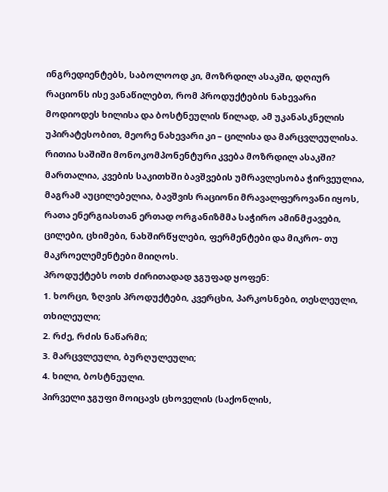ინგრედიენტებს, საბოლოოდ კი, მოზრდილ ასაკში, დღიურ რაციონს ისე ვანაწილებთ, რომ პროდუქტების ნახევარი მოდიოდეს ხილისა და ბოსტნეულის წილად, ამ უკანასკნელის უპირატესობით, მეორე ნახევარი კი – ცილისა და მარცვლეულისა.
რითია საშიში მონოკომპონენტური კვება მოზრდილ ასაკში?
მართალია, კვების საკითხში ბავშვების უმრავლესობა ჭირვეულია, მაგრამ აუცილებელია, ბავშვის რაციონი მრავალფეროვანი იყოს, რათა ენერგიასთან ერთად ორგანიზმმა საჭირო ამინმჟავები, ცილები, ცხიმები, ნახშირწყლები, ფერმენტები და მიკრო- თუ მაკროელემენტები მიიღოს.
პროდუქტებს ოთხ ძირითადად ჯგუფად ყოფენ:
1. ხორცი, ზღვის პროდუქტები, კვერცხი, პარკოსნები, თესლეული, თხილეული;
2. რძე, რძის ნაწარმი;
3. მარცვლეული, ბურღულეული;
4. ხილი, ბოსტნეული.
პირველი ჯგუფი მოიცავს ცხოველის (საქონლის,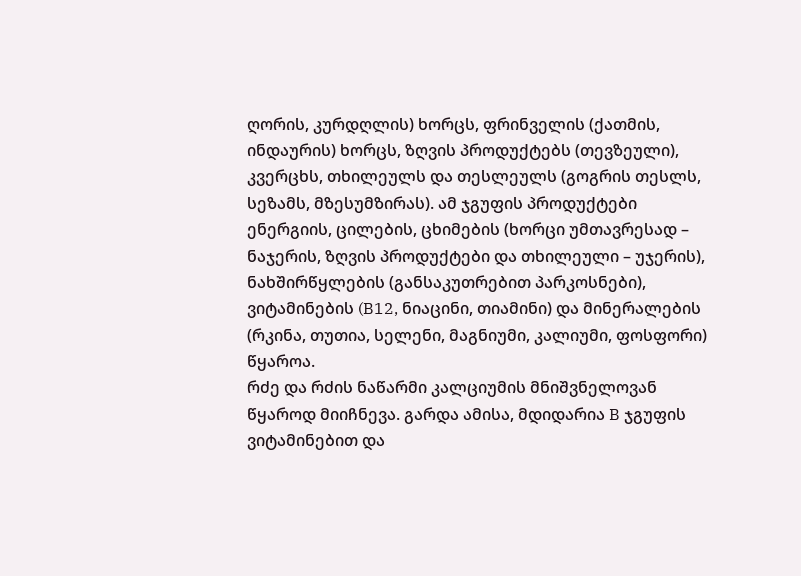ღორის, კურდღლის) ხორცს, ფრინველის (ქათმის, ინდაურის) ხორცს, ზღვის პროდუქტებს (თევზეული), კვერცხს, თხილეულს და თესლეულს (გოგრის თესლს, სეზამს, მზესუმზირას). ამ ჯგუფის პროდუქტები ენერგიის, ცილების, ცხიმების (ხორცი უმთავრესად – ნაჯერის, ზღვის პროდუქტები და თხილეული – უჯერის), ნახშირწყლების (განსაკუთრებით პარკოსნები), ვიტამინების (B12, ნიაცინი, თიამინი) და მინერალების (რკინა, თუთია, სელენი, მაგნიუმი, კალიუმი, ფოსფორი) წყაროა.
რძე და რძის ნაწარმი კალციუმის მნიშვნელოვან წყაროდ მიიჩნევა. გარდა ამისა, მდიდარია B ჯგუფის ვიტამინებით და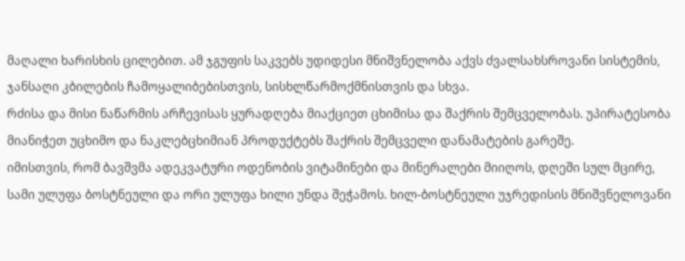მაღალი ხარისხის ცილებით. ამ ჯგუფის საკვებს უდიდესი მნიშვნელობა აქვს ძვალსახსროვანი სისტემის, ჯანსაღი კბილების ჩამოყალიბებისთვის, სისხლწარმოქმნისთვის და სხვა.
რძისა და მისი ნაწარმის არჩევისას ყურადღება მიაქციეთ ცხიმისა და შაქრის შემცველობას. უპირატესობა მიანიჭეთ უცხიმო და ნაკლებცხიმიან პროდუქტებს შაქრის შემცველი დანამატების გარეშე.
იმისთვის, რომ ბავშვმა ადეკვატური ოდენობის ვიტამინები და მინერალები მიიღოს, დღეში სულ მცირე, სამი ულუფა ბოსტნეული და ორი ულუფა ხილი უნდა შეჭამოს. ხილ-ბოსტნეული უჯრედისის მნიშვნელოვანი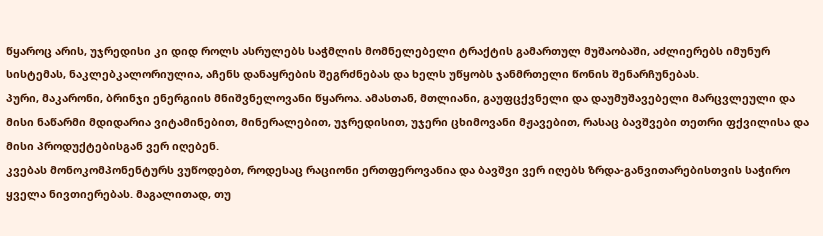წყაროც არის, უჯრედისი კი დიდ როლს ასრულებს საჭმლის მომნელებელი ტრაქტის გამართულ მუშაობაში, აძლიერებს იმუნურ სისტემას, ნაკლებკალორიულია, აჩენს დანაყრების შეგრძნებას და ხელს უწყობს ჯანმრთელი წონის შენარჩუნებას.
პური, მაკარონი, ბრინჯი ენერგიის მნიშვნელოვანი წყაროა. ამასთან, მთლიანი, გაუფცქვნელი და დაუმუშავებელი მარცვლეული და მისი ნაწარმი მდიდარია ვიტამინებით, მინერალებით, უჯრედისით, უჯერი ცხიმოვანი მჟავებით, რასაც ბავშვები თეთრი ფქვილისა და მისი პროდუქტებისგან ვერ იღებენ.
კვებას მონოკომპონენტურს ვუწოდებთ, როდესაც რაციონი ერთფეროვანია და ბავშვი ვერ იღებს ზრდა-განვითარებისთვის საჭირო ყველა ნივთიერებას. მაგალითად, თუ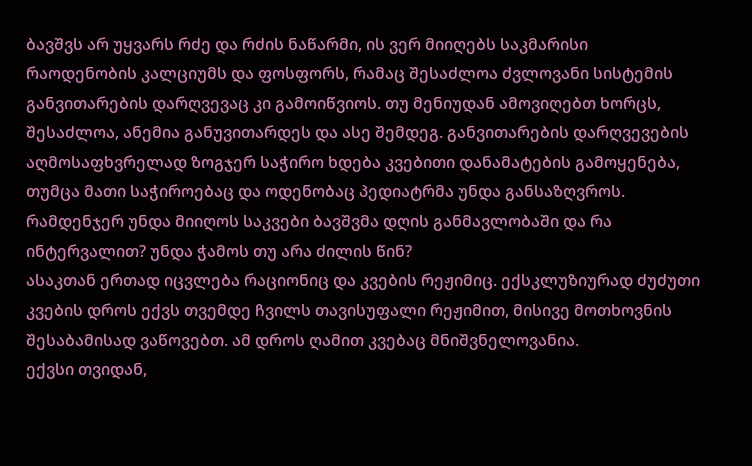ბავშვს არ უყვარს რძე და რძის ნაწარმი, ის ვერ მიიღებს საკმარისი რაოდენობის კალციუმს და ფოსფორს, რამაც შესაძლოა ძვლოვანი სისტემის განვითარების დარღვევაც კი გამოიწვიოს. თუ მენიუდან ამოვიღებთ ხორცს, შესაძლოა, ანემია განუვითარდეს და ასე შემდეგ. განვითარების დარღვევების აღმოსაფხვრელად ზოგჯერ საჭირო ხდება კვებითი დანამატების გამოყენება, თუმცა მათი საჭიროებაც და ოდენობაც პედიატრმა უნდა განსაზღვროს.
რამდენჯერ უნდა მიიღოს საკვები ბავშვმა დღის განმავლობაში და რა ინტერვალით? უნდა ჭამოს თუ არა ძილის წინ?
ასაკთან ერთად იცვლება რაციონიც და კვების რეჟიმიც. ექსკლუზიურად ძუძუთი კვების დროს ექვს თვემდე ჩვილს თავისუფალი რეჟიმით, მისივე მოთხოვნის შესაბამისად ვაწოვებთ. ამ დროს ღამით კვებაც მნიშვნელოვანია.
ექვსი თვიდან,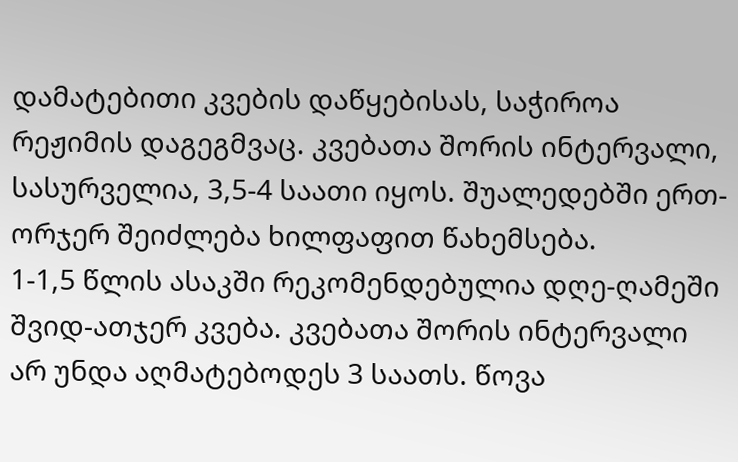დამატებითი კვების დაწყებისას, საჭიროა რეჟიმის დაგეგმვაც. კვებათა შორის ინტერვალი, სასურველია, 3,5-4 საათი იყოს. შუალედებში ერთ-ორჯერ შეიძლება ხილფაფით წახემსება.
1-1,5 წლის ასაკში რეკომენდებულია დღე-ღამეში შვიდ-ათჯერ კვება. კვებათა შორის ინტერვალი არ უნდა აღმატებოდეს 3 საათს. წოვა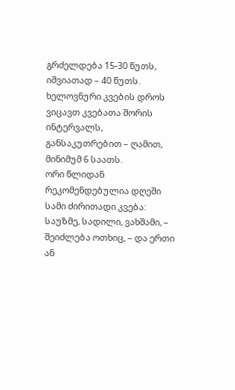გრძელდება 15-30 წუთს, იშვიათად – 40 წუთს. ხელოვნური კვების დროს ვიცავთ კვებათა შორის ინტერვალს, განსაკუთრებით – ღამით, მინიმუმ 6 საათს.
ორი წლიდან რეკომენდებულია დღეში სამი ძირითადი კვება: საუზმე, სადილი, ვახშამი, – შეიძლება ოთხიც, – და ერთი ან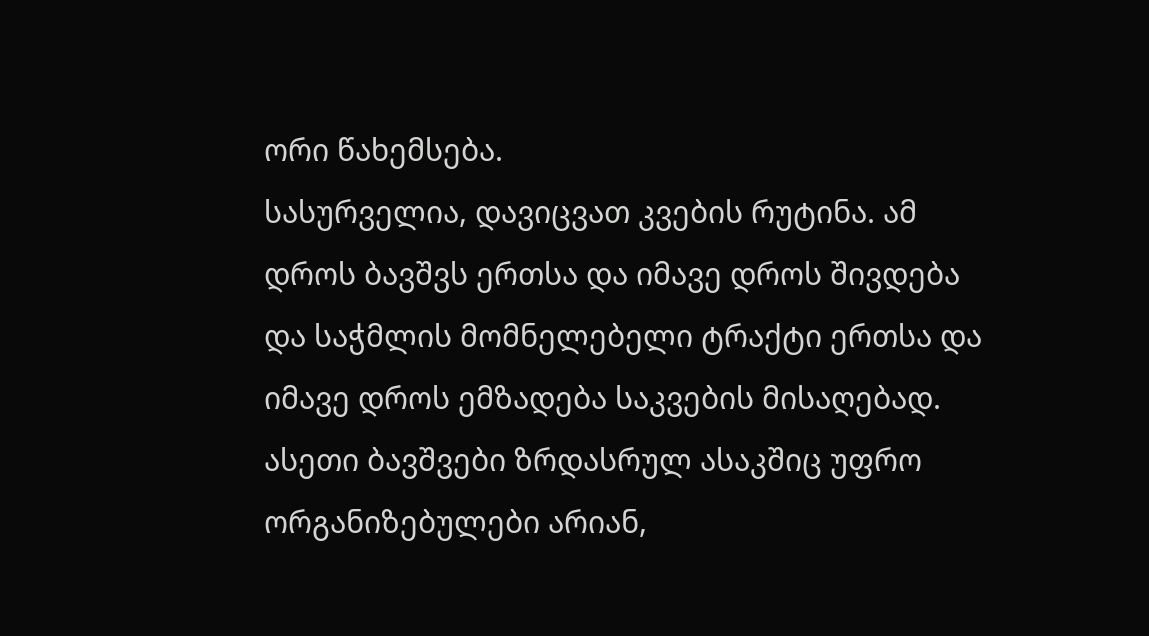ორი წახემსება.
სასურველია, დავიცვათ კვების რუტინა. ამ დროს ბავშვს ერთსა და იმავე დროს შივდება და საჭმლის მომნელებელი ტრაქტი ერთსა და იმავე დროს ემზადება საკვების მისაღებად. ასეთი ბავშვები ზრდასრულ ასაკშიც უფრო ორგანიზებულები არიან,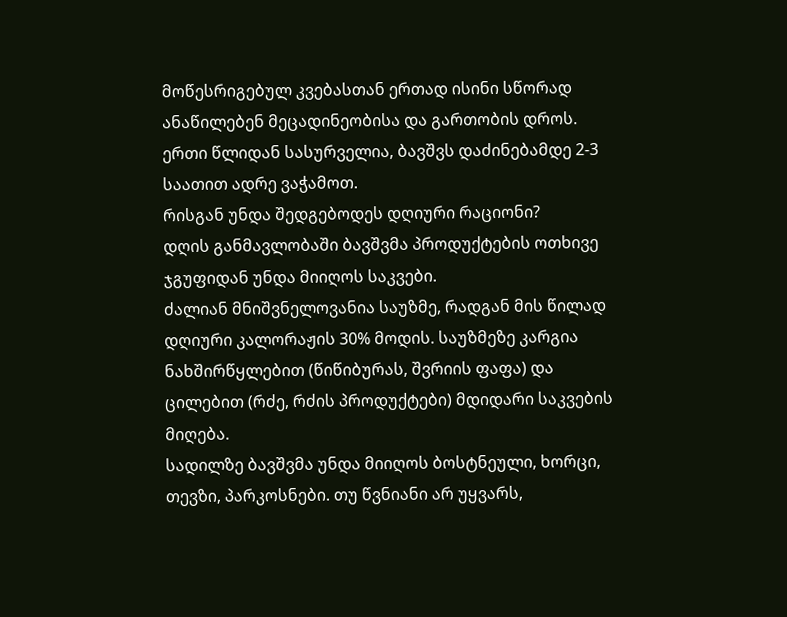მოწესრიგებულ კვებასთან ერთად ისინი სწორად ანაწილებენ მეცადინეობისა და გართობის დროს.
ერთი წლიდან სასურველია, ბავშვს დაძინებამდე 2-3 საათით ადრე ვაჭამოთ.
რისგან უნდა შედგებოდეს დღიური რაციონი?
დღის განმავლობაში ბავშვმა პროდუქტების ოთხივე ჯგუფიდან უნდა მიიღოს საკვები.
ძალიან მნიშვნელოვანია საუზმე, რადგან მის წილად დღიური კალორაჟის 30% მოდის. საუზმეზე კარგია ნახშირწყლებით (წიწიბურას, შვრიის ფაფა) და ცილებით (რძე, რძის პროდუქტები) მდიდარი საკვების მიღება.
სადილზე ბავშვმა უნდა მიიღოს ბოსტნეული, ხორცი, თევზი, პარკოსნები. თუ წვნიანი არ უყვარს,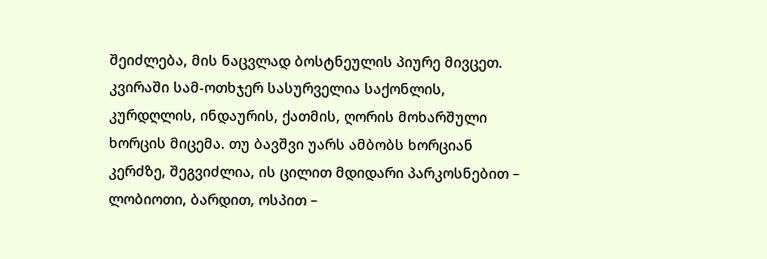შეიძლება, მის ნაცვლად ბოსტნეულის პიურე მივცეთ.
კვირაში სამ-ოთხჯერ სასურველია საქონლის, კურდღლის, ინდაურის, ქათმის, ღორის მოხარშული ხორცის მიცემა. თუ ბავშვი უარს ამბობს ხორციან კერძზე, შეგვიძლია, ის ცილით მდიდარი პარკოსნებით – ლობიოთი, ბარდით, ოსპით –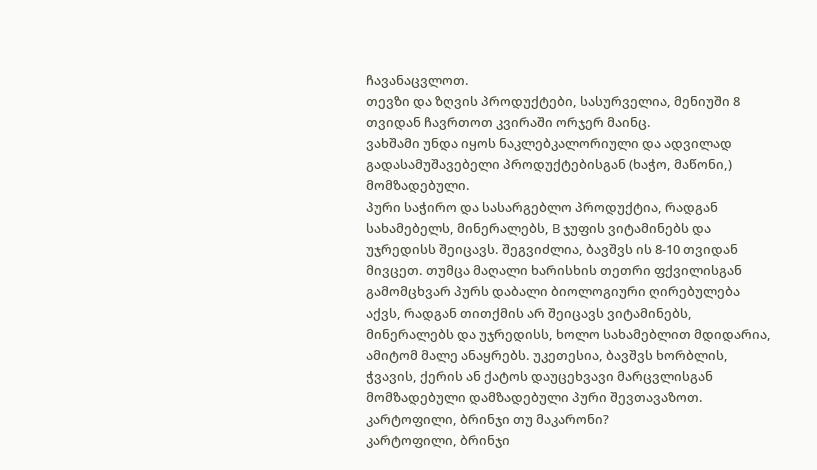ჩავანაცვლოთ.
თევზი და ზღვის პროდუქტები, სასურველია, მენიუში 8 თვიდან ჩავრთოთ კვირაში ორჯერ მაინც.
ვახშამი უნდა იყოს ნაკლებკალორიული და ადვილად გადასამუშავებელი პროდუქტებისგან (ხაჭო, მაწონი,) მომზადებული.
პური საჭირო და სასარგებლო პროდუქტია, რადგან სახამებელს, მინერალებს, B ჯუფის ვიტამინებს და უჯრედისს შეიცავს. შეგვიძლია, ბავშვს ის 8-10 თვიდან მივცეთ. თუმცა მაღალი ხარისხის თეთრი ფქვილისგან გამომცხვარ პურს დაბალი ბიოლოგიური ღირებულება აქვს, რადგან თითქმის არ შეიცავს ვიტამინებს, მინერალებს და უჯრედისს, ხოლო სახამებლით მდიდარია, ამიტომ მალე ანაყრებს. უკეთესია, ბავშვს ხორბლის, ჭვავის, ქერის ან ქატოს დაუცეხვავი მარცვლისგან მომზადებული დამზადებული პური შევთავაზოთ.
კარტოფილი, ბრინჯი თუ მაკარონი?
კარტოფილი, ბრინჯი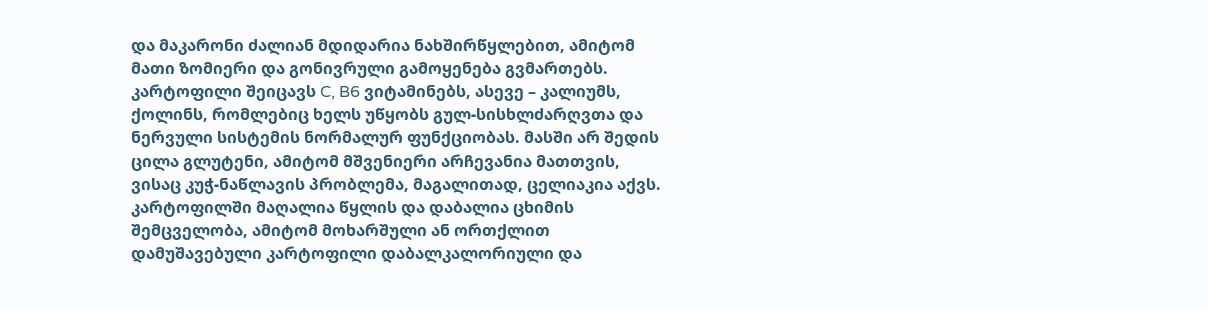და მაკარონი ძალიან მდიდარია ნახშირწყლებით, ამიტომ მათი ზომიერი და გონივრული გამოყენება გვმართებს.
კარტოფილი შეიცავს C, B6 ვიტამინებს, ასევე – კალიუმს, ქოლინს, რომლებიც ხელს უწყობს გულ-სისხლძარღვთა და ნერვული სისტემის ნორმალურ ფუნქციობას. მასში არ შედის ცილა გლუტენი, ამიტომ მშვენიერი არჩევანია მათთვის, ვისაც კუჭ-ნაწლავის პრობლემა, მაგალითად, ცელიაკია აქვს. კარტოფილში მაღალია წყლის და დაბალია ცხიმის შემცველობა, ამიტომ მოხარშული ან ორთქლით დამუშავებული კარტოფილი დაბალკალორიული და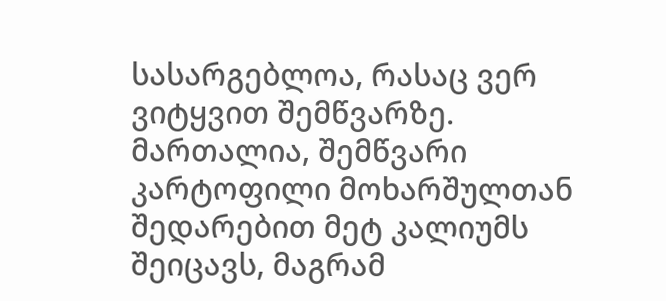სასარგებლოა, რასაც ვერ ვიტყვით შემწვარზე. მართალია, შემწვარი კარტოფილი მოხარშულთან შედარებით მეტ კალიუმს შეიცავს, მაგრამ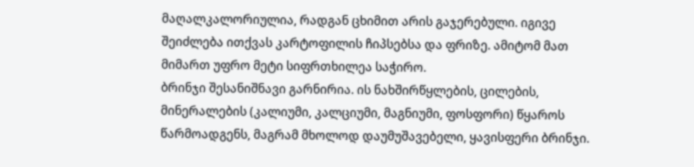მაღალკალორიულია, რადგან ცხიმით არის გაჯერებული. იგივე შეიძლება ითქვას კარტოფილის ჩიპსებსა და ფრიზე. ამიტომ მათ მიმართ უფრო მეტი სიფრთხილეა საჭირო.
ბრინჯი შესანიშნავი გარნირია. ის ნახშირწყლების, ცილების, მინერალების (კალიუმი, კალციუმი, მაგნიუმი, ფოსფორი) წყაროს წარმოადგენს, მაგრამ მხოლოდ დაუმუშავებელი, ყავისფერი ბრინჯი.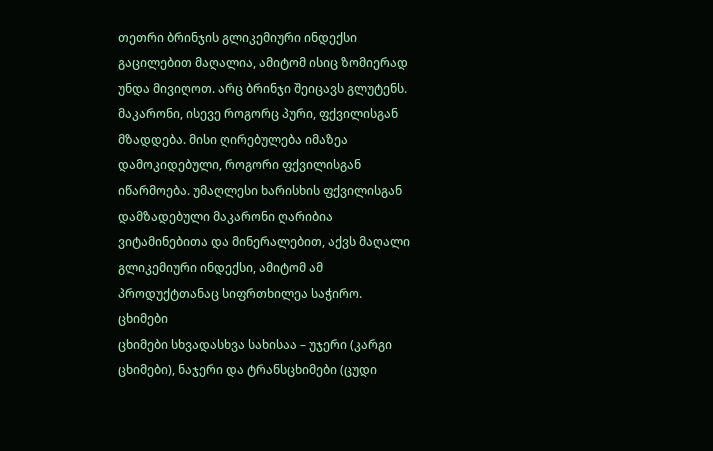თეთრი ბრინჯის გლიკემიური ინდექსი გაცილებით მაღალია, ამიტომ ისიც ზომიერად უნდა მივიღოთ. არც ბრინჯი შეიცავს გლუტენს.
მაკარონი, ისევე როგორც პური, ფქვილისგან მზადდება. მისი ღირებულება იმაზეა დამოკიდებული, როგორი ფქვილისგან იწარმოება. უმაღლესი ხარისხის ფქვილისგან დამზადებული მაკარონი ღარიბია ვიტამინებითა და მინერალებით, აქვს მაღალი გლიკემიური ინდექსი, ამიტომ ამ პროდუქტთანაც სიფრთხილეა საჭირო.
ცხიმები
ცხიმები სხვადასხვა სახისაა – უჯერი (კარგი ცხიმები), ნაჯერი და ტრანსცხიმები (ცუდი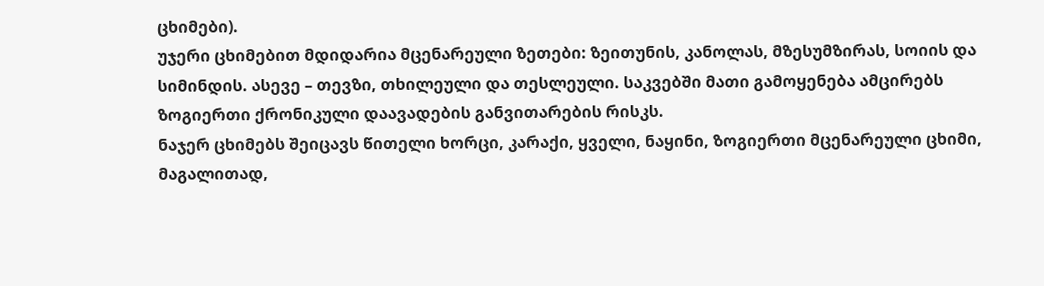ცხიმები).
უჯერი ცხიმებით მდიდარია მცენარეული ზეთები: ზეითუნის, კანოლას, მზესუმზირას, სოიის და სიმინდის. ასევე – თევზი, თხილეული და თესლეული. საკვებში მათი გამოყენება ამცირებს ზოგიერთი ქრონიკული დაავადების განვითარების რისკს.
ნაჯერ ცხიმებს შეიცავს წითელი ხორცი, კარაქი, ყველი, ნაყინი, ზოგიერთი მცენარეული ცხიმი, მაგალითად,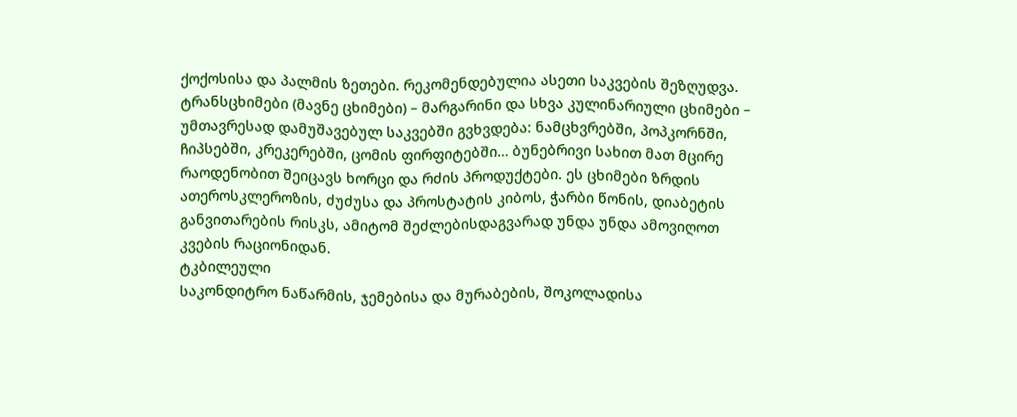ქოქოსისა და პალმის ზეთები. რეკომენდებულია ასეთი საკვების შეზღუდვა.
ტრანსცხიმები (მავნე ცხიმები) – მარგარინი და სხვა კულინარიული ცხიმები – უმთავრესად დამუშავებულ საკვებში გვხვდება: ნამცხვრებში, პოპკორნში, ჩიპსებში, კრეკერებში, ცომის ფირფიტებში… ბუნებრივი სახით მათ მცირე რაოდენობით შეიცავს ხორცი და რძის პროდუქტები. ეს ცხიმები ზრდის ათეროსკლეროზის, ძუძუსა და პროსტატის კიბოს, ჭარბი წონის, დიაბეტის განვითარების რისკს, ამიტომ შეძლებისდაგვარად უნდა უნდა ამოვიღოთ კვების რაციონიდან.
ტკბილეული
საკონდიტრო ნაწარმის, ჯემებისა და მურაბების, შოკოლადისა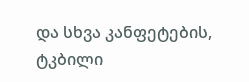და სხვა კანფეტების, ტკბილი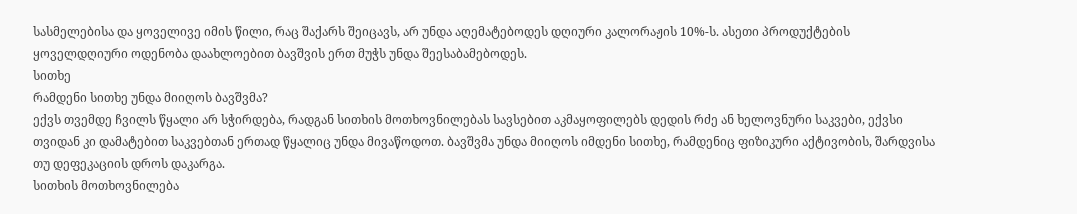სასმელებისა და ყოველივე იმის წილი, რაც შაქარს შეიცავს, არ უნდა აღემატებოდეს დღიური კალორაჟის 10%-ს. ასეთი პროდუქტების ყოველდღიური ოდენობა დაახლოებით ბავშვის ერთ მუჭს უნდა შეესაბამებოდეს.
სითხე
რამდენი სითხე უნდა მიიღოს ბავშვმა?
ექვს თვემდე ჩვილს წყალი არ სჭირდება, რადგან სითხის მოთხოვნილებას სავსებით აკმაყოფილებს დედის რძე ან ხელოვნური საკვები, ექვსი თვიდან კი დამატებით საკვებთან ერთად წყალიც უნდა მივაწოდოთ. ბავშვმა უნდა მიიღოს იმდენი სითხე, რამდენიც ფიზიკური აქტივობის, შარდვისა თუ დეფეკაციის დროს დაკარგა.
სითხის მოთხოვნილება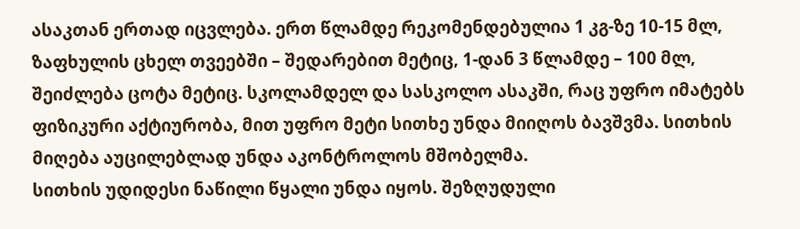ასაკთან ერთად იცვლება. ერთ წლამდე რეკომენდებულია 1 კგ-ზე 10-15 მლ, ზაფხულის ცხელ თვეებში – შედარებით მეტიც, 1-დან 3 წლამდე – 100 მლ, შეიძლება ცოტა მეტიც. სკოლამდელ და სასკოლო ასაკში, რაც უფრო იმატებს ფიზიკური აქტიურობა, მით უფრო მეტი სითხე უნდა მიიღოს ბავშვმა. სითხის მიღება აუცილებლად უნდა აკონტროლოს მშობელმა.
სითხის უდიდესი ნაწილი წყალი უნდა იყოს. შეზღუდული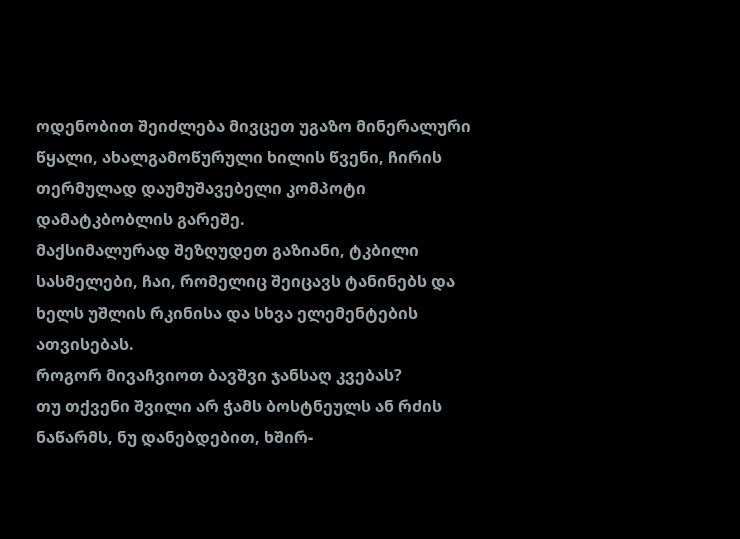ოდენობით შეიძლება მივცეთ უგაზო მინერალური წყალი, ახალგამოწურული ხილის წვენი, ჩირის თერმულად დაუმუშავებელი კომპოტი დამატკბობლის გარეშე.
მაქსიმალურად შეზღუდეთ გაზიანი, ტკბილი სასმელები, ჩაი, რომელიც შეიცავს ტანინებს და ხელს უშლის რკინისა და სხვა ელემენტების ათვისებას.
როგორ მივაჩვიოთ ბავშვი ჯანსაღ კვებას?
თუ თქვენი შვილი არ ჭამს ბოსტნეულს ან რძის ნაწარმს, ნუ დანებდებით, ხშირ-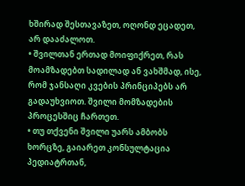ხშირად შესთავაზეთ, ოღონდ ეცადეთ, არ დააძალოთ.
• შვილთან ერთად მოიფიქრეთ, რას მოამზადებთ სადილად ან ვახშმად, ისე, რომ ჯანსაღი კვების პრინციპებს არ გადაუხვიოთ. შვილი მომზადების პროცესშიც ჩართეთ.
• თუ თქვენი შვილი უარს ამბობს ხორცზე, გაიარეთ კონსულტაცია პედიატრთან,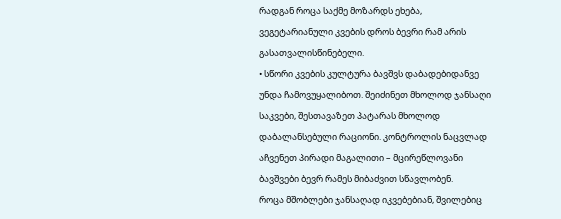რადგან როცა საქმე მოზარდს ეხება, ვეგეტარიანული კვების დროს ბევრი რამ არის გასათვალისწინებელი.
• სწორი კვების კულტურა ბავშვს დაბადებიდანვე უნდა ჩამოვუყალიბოთ. შეიძინეთ მხოლოდ ჯანსაღი საკვები, შესთავაზეთ პატარას მხოლოდ დაბალანსებული რაციონი. კონტროლის ნაცვლად აჩვენეთ პირადი მაგალითი – მცირეწლოვანი ბავშვები ბევრ რამეს მიბაძვით სწავლობენ.
როცა მშობლები ჯანსაღად იკვებებიან, შვილებიც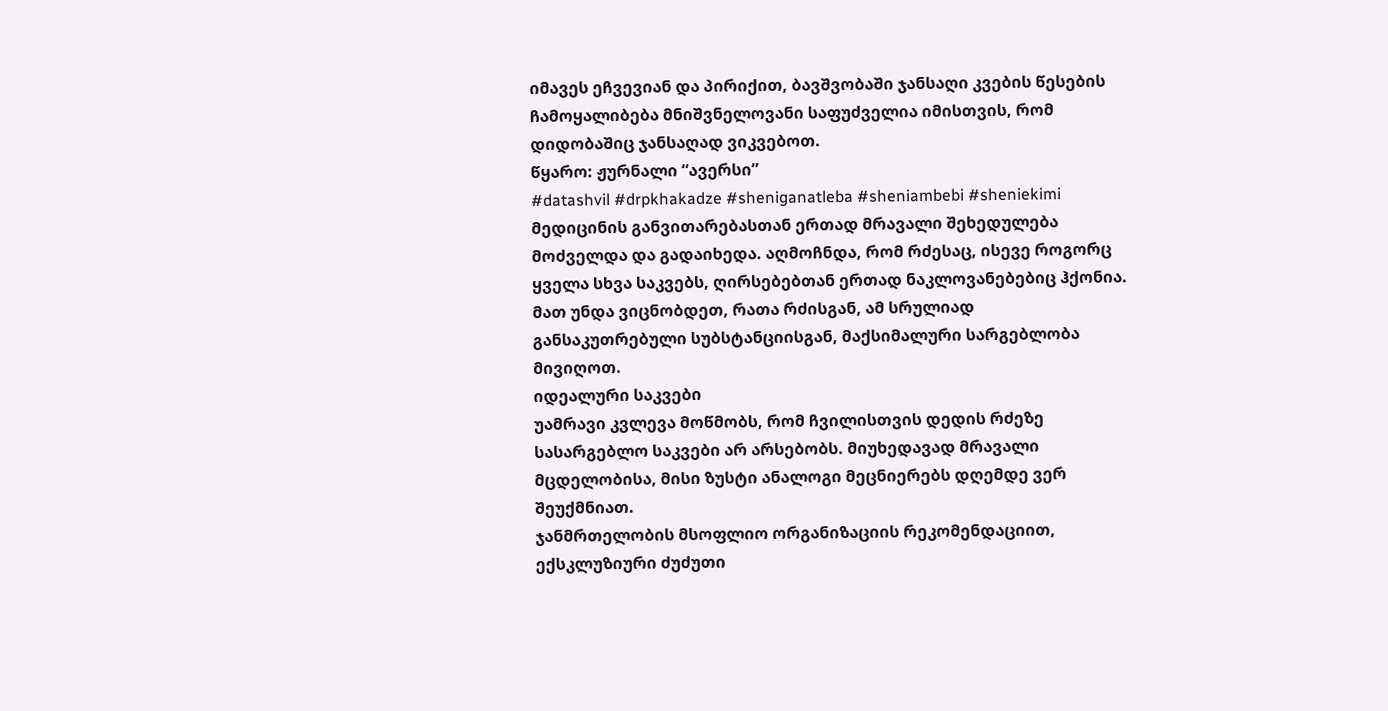იმავეს ეჩვევიან და პირიქით, ბავშვობაში ჯანსაღი კვების წესების ჩამოყალიბება მნიშვნელოვანი საფუძველია იმისთვის, რომ დიდობაშიც ჯანსაღად ვიკვებოთ.
წყარო: ჟურნალი “ავერსი”
#datashvil #drpkhakadze #sheniganatleba #sheniambebi #sheniekimi
მედიცინის განვითარებასთან ერთად მრავალი შეხედულება მოძველდა და გადაიხედა. აღმოჩნდა, რომ რძესაც, ისევე როგორც ყველა სხვა საკვებს, ღირსებებთან ერთად ნაკლოვანებებიც ჰქონია. მათ უნდა ვიცნობდეთ, რათა რძისგან, ამ სრულიად განსაკუთრებული სუბსტანციისგან, მაქსიმალური სარგებლობა მივიღოთ.
იდეალური საკვები
უამრავი კვლევა მოწმობს, რომ ჩვილისთვის დედის რძეზე სასარგებლო საკვები არ არსებობს. მიუხედავად მრავალი მცდელობისა, მისი ზუსტი ანალოგი მეცნიერებს დღემდე ვერ შეუქმნიათ.
ჯანმრთელობის მსოფლიო ორგანიზაციის რეკომენდაციით, ექსკლუზიური ძუძუთი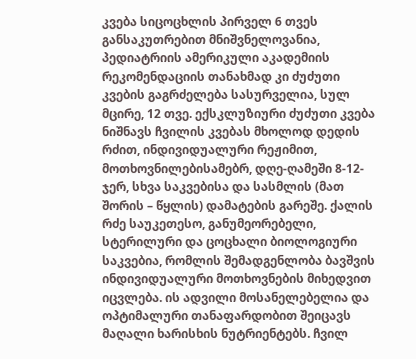კვება სიცოცხლის პირველ 6 თვეს განსაკუთრებით მნიშვნელოვანია, პედიატრიის ამერიკული აკადემიის რეკომენდაციის თანახმად კი ძუძუთი კვების გაგრძელება სასურველია, სულ მცირე, 12 თვე. ექსკლუზიური ძუძუთი კვება ნიშნავს ჩვილის კვებას მხოლოდ დედის რძით, ინდივიდუალური რეჟიმით, მოთხოვნილებისამებრ, დღე-ღამეში 8-12-ჯერ, სხვა საკვებისა და სასმლის (მათ შორის – წყლის) დამატების გარეშე. ქალის რძე საუკეთესო, განუმეორებელი, სტერილური და ცოცხალი ბიოლოგიური საკვებია, რომლის შემადგენლობა ბავშვის ინდივიდუალური მოთხოვნების მიხედვით იცვლება. ის ადვილი მოსანელებელია და ოპტიმალური თანაფარდობით შეიცავს მაღალი ხარისხის ნუტრიენტებს. ჩვილ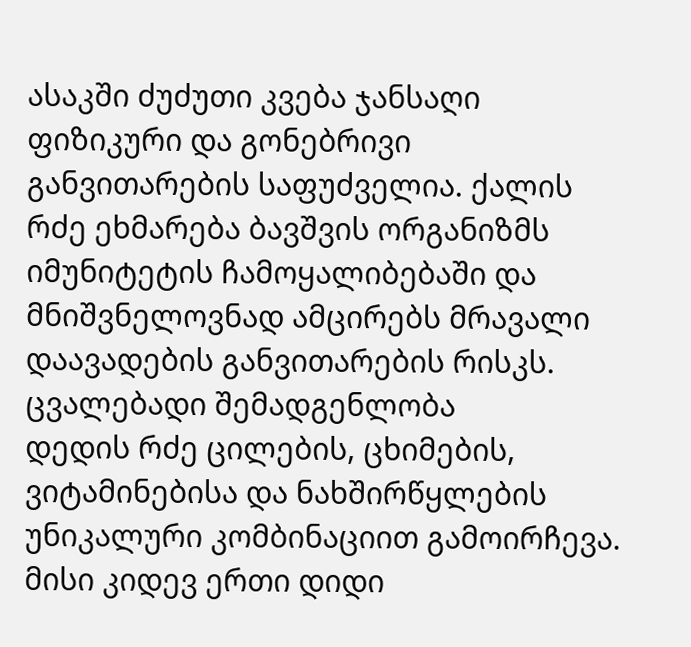ასაკში ძუძუთი კვება ჯანსაღი ფიზიკური და გონებრივი განვითარების საფუძველია. ქალის რძე ეხმარება ბავშვის ორგანიზმს იმუნიტეტის ჩამოყალიბებაში და მნიშვნელოვნად ამცირებს მრავალი დაავადების განვითარების რისკს.
ცვალებადი შემადგენლობა
დედის რძე ცილების, ცხიმების, ვიტამინებისა და ნახშირწყლების უნიკალური კომბინაციით გამოირჩევა. მისი კიდევ ერთი დიდი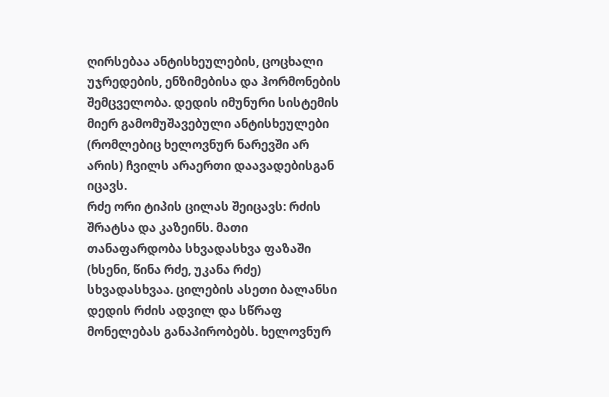ღირსებაა ანტისხეულების, ცოცხალი უჯრედების, ენზიმებისა და ჰორმონების შემცველობა. დედის იმუნური სისტემის მიერ გამომუშავებული ანტისხეულები (რომლებიც ხელოვნურ ნარევში არ არის) ჩვილს არაერთი დაავადებისგან იცავს.
რძე ორი ტიპის ცილას შეიცავს: რძის შრატსა და კაზეინს. მათი თანაფარდობა სხვადასხვა ფაზაში (ხსენი, წინა რძე, უკანა რძე) სხვადასხვაა. ცილების ასეთი ბალანსი დედის რძის ადვილ და სწრაფ მონელებას განაპირობებს. ხელოვნურ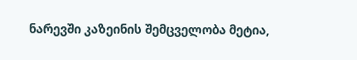ნარევში კაზეინის შემცველობა მეტია,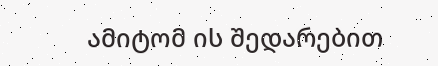ამიტომ ის შედარებით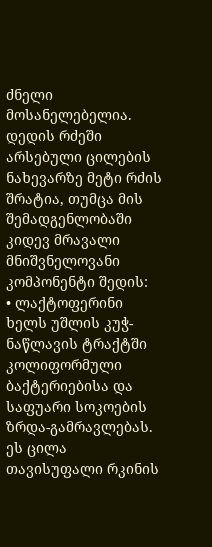ძნელი მოსანელებელია. დედის რძეში არსებული ცილების ნახევარზე მეტი რძის შრატია, თუმცა მის შემადგენლობაში კიდევ მრავალი მნიშვნელოვანი კომპონენტი შედის:
• ლაქტოფერინი ხელს უშლის კუჭ-ნაწლავის ტრაქტში კოლიფორმული ბაქტერიებისა და საფუარი სოკოების ზრდა-გამრავლებას. ეს ცილა თავისუფალი რკინის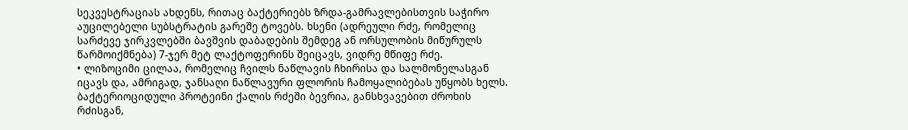სეკვესტრაციას ახდენს, რითაც ბაქტერიებს ზრდა-გამრავლებისთვის საჭირო აუცილებელი სუბსტრატის გარეშე ტოვებს. ხსენი (ადრეული რძე, რომელიც სარძევე ჯირკვლებში ბავშვის დაბადების შემდეგ ან ორსულობის მიწურულს წარმოიქმნება) 7-ჯერ მეტ ლაქტოფერინს შეიცავს, ვიდრე მწიფე რძე.
• ლიზოციმი ცილაა, რომელიც ჩვილს ნაწლავის ჩხირისა და სალმონელასგან იცავს და, ამრიგად, ჯანსაღი ნაწლავური ფლორის ჩამოყალიბებას უწყობს ხელს. ბაქტერიოციდული პროტეინი ქალის რძეში ბევრია, განსხვავებით ძროხის რძისგან,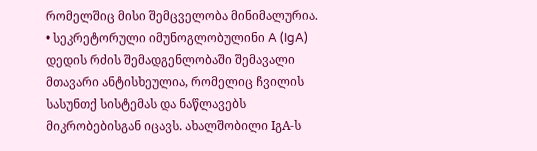რომელშიც მისი შემცველობა მინიმალურია.
• სეკრეტორული იმუნოგლობულინი A (IgA) დედის რძის შემადგენლობაში შემავალი მთავარი ანტისხეულია, რომელიც ჩვილის სასუნთქ სისტემას და ნაწლავებს მიკრობებისგან იცავს. ახალშობილი IგA-ს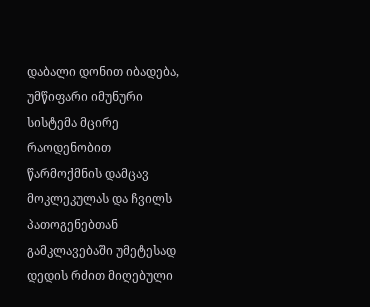დაბალი დონით იბადება, უმწიფარი იმუნური სისტემა მცირე რაოდენობით წარმოქმნის დამცავ მოკლეკულას და ჩვილს პათოგენებთან გამკლავებაში უმეტესად დედის რძით მიღებული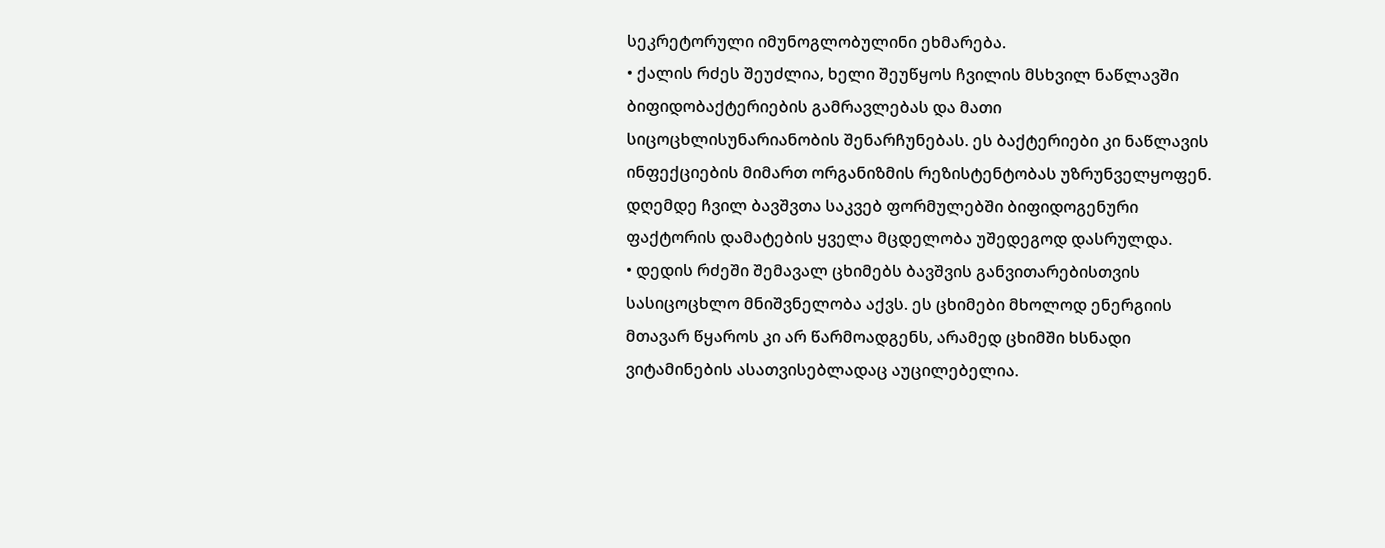სეკრეტორული იმუნოგლობულინი ეხმარება.
• ქალის რძეს შეუძლია, ხელი შეუწყოს ჩვილის მსხვილ ნაწლავში ბიფიდობაქტერიების გამრავლებას და მათი სიცოცხლისუნარიანობის შენარჩუნებას. ეს ბაქტერიები კი ნაწლავის ინფექციების მიმართ ორგანიზმის რეზისტენტობას უზრუნველყოფენ. დღემდე ჩვილ ბავშვთა საკვებ ფორმულებში ბიფიდოგენური ფაქტორის დამატების ყველა მცდელობა უშედეგოდ დასრულდა.
• დედის რძეში შემავალ ცხიმებს ბავშვის განვითარებისთვის სასიცოცხლო მნიშვნელობა აქვს. ეს ცხიმები მხოლოდ ენერგიის მთავარ წყაროს კი არ წარმოადგენს, არამედ ცხიმში ხსნადი ვიტამინების ასათვისებლადაც აუცილებელია.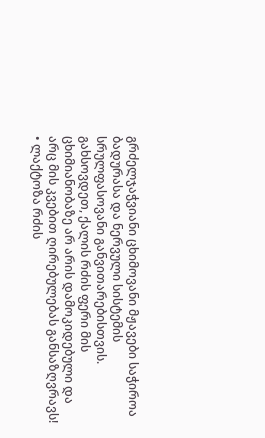გრძელჯაჭვიანი ცხიმოვანი მჟავები საჭიროა ბადურასა და ნერვული სისტემის სრულფასოვანი განვითარებისთვის.
გახსოვდეთ, ქალის რძის ფერი მის ცხიმიანობაზე არ არის დამოკიდებული და არც მის კვებით ღირებულებას განსაზღვრავს!
• ლაქტოზა რძის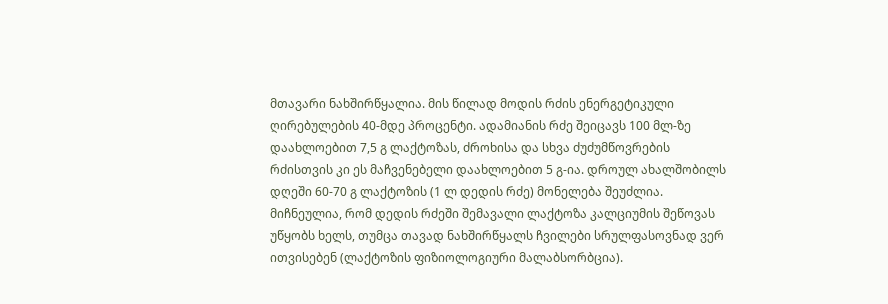მთავარი ნახშირწყალია. მის წილად მოდის რძის ენერგეტიკული ღირებულების 40-მდე პროცენტი. ადამიანის რძე შეიცავს 100 მლ-ზე დაახლოებით 7,5 გ ლაქტოზას, ძროხისა და სხვა ძუძუმწოვრების რძისთვის კი ეს მაჩვენებელი დაახლოებით 5 გ-ია. დროულ ახალშობილს დღეში 60-70 გ ლაქტოზის (1 ლ დედის რძე) მონელება შეუძლია.
მიჩნეულია, რომ დედის რძეში შემავალი ლაქტოზა კალციუმის შეწოვას უწყობს ხელს, თუმცა თავად ნახშირწყალს ჩვილები სრულფასოვნად ვერ ითვისებენ (ლაქტოზის ფიზიოლოგიური მალაბსორბცია).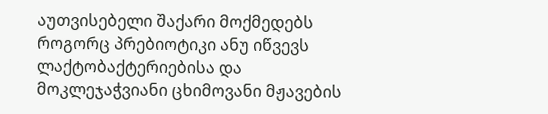აუთვისებელი შაქარი მოქმედებს როგორც პრებიოტიკი ანუ იწვევს ლაქტობაქტერიებისა და მოკლეჯაჭვიანი ცხიმოვანი მჟავების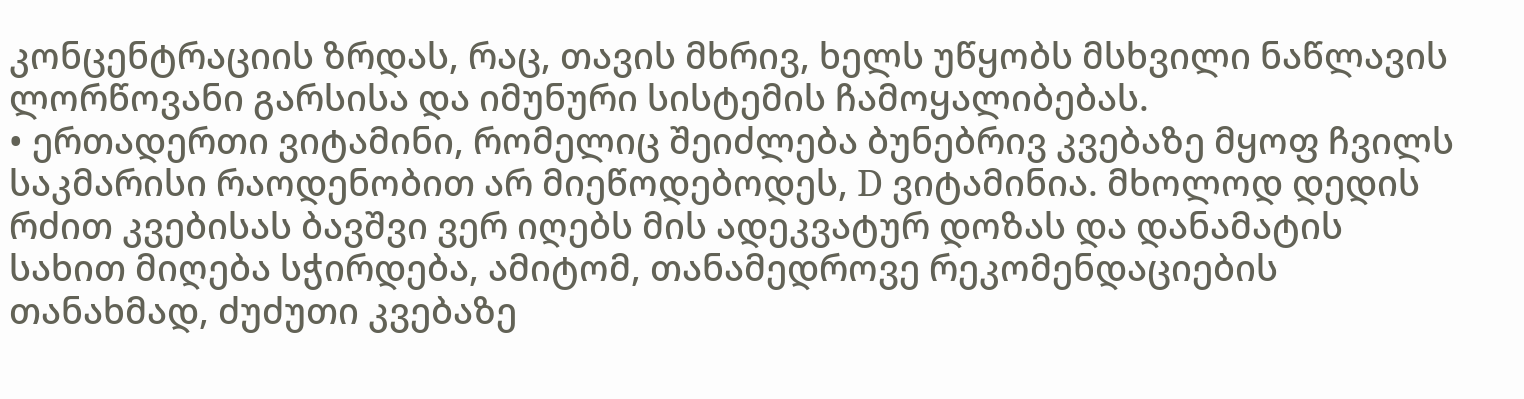კონცენტრაციის ზრდას, რაც, თავის მხრივ, ხელს უწყობს მსხვილი ნაწლავის ლორწოვანი გარსისა და იმუნური სისტემის ჩამოყალიბებას.
• ერთადერთი ვიტამინი, რომელიც შეიძლება ბუნებრივ კვებაზე მყოფ ჩვილს საკმარისი რაოდენობით არ მიეწოდებოდეს, D ვიტამინია. მხოლოდ დედის რძით კვებისას ბავშვი ვერ იღებს მის ადეკვატურ დოზას და დანამატის სახით მიღება სჭირდება, ამიტომ, თანამედროვე რეკომენდაციების თანახმად, ძუძუთი კვებაზე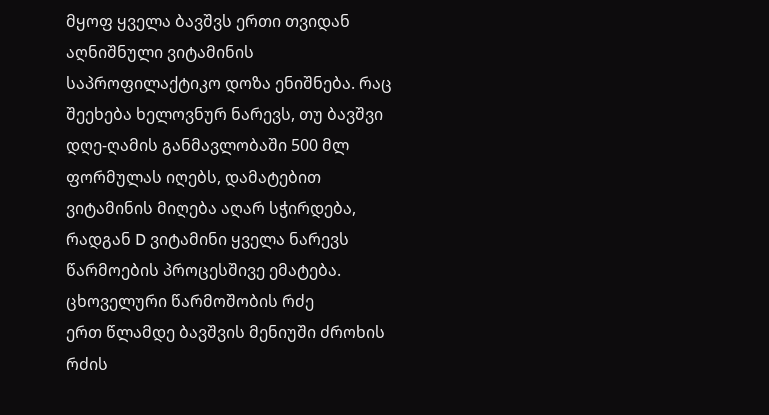მყოფ ყველა ბავშვს ერთი თვიდან აღნიშნული ვიტამინის საპროფილაქტიკო დოზა ენიშნება. რაც შეეხება ხელოვნურ ნარევს, თუ ბავშვი დღე-ღამის განმავლობაში 500 მლ ფორმულას იღებს, დამატებით ვიტამინის მიღება აღარ სჭირდება, რადგან D ვიტამინი ყველა ნარევს წარმოების პროცესშივე ემატება.
ცხოველური წარმოშობის რძე
ერთ წლამდე ბავშვის მენიუში ძროხის რძის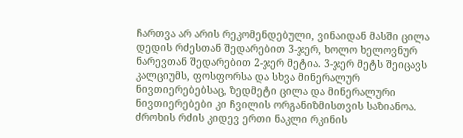ჩართვა არ არის რეკომენდებული, ვინაიდან მასში ცილა დედის რძესთან შედარებით 3-ჯერ, ხოლო ხელოვნურ ნარევთან შედარებით 2-ჯერ მეტია. 3-ჯერ მეტს შეიცავს კალციუმს, ფოსფორსა და სხვა მინერალურ ნივთიერებებსაც, ზედმეტი ცილა და მინერალური ნივთიერებები კი ჩვილის ორგანიზმისთვის საზიანოა.
ძროხის რძის კიდევ ერთი ნაკლი რკინის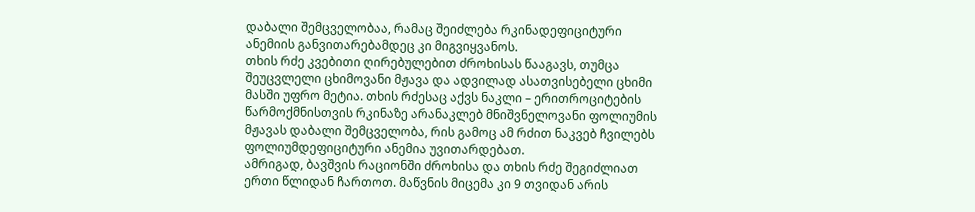დაბალი შემცველობაა, რამაც შეიძლება რკინადეფიციტური ანემიის განვითარებამდეც კი მიგვიყვანოს.
თხის რძე კვებითი ღირებულებით ძროხისას წააგავს, თუმცა შეუცვლელი ცხიმოვანი მჟავა და ადვილად ასათვისებელი ცხიმი მასში უფრო მეტია. თხის რძესაც აქვს ნაკლი – ერითროციტების წარმოქმნისთვის რკინაზე არანაკლებ მნიშვნელოვანი ფოლიუმის მჟავას დაბალი შემცველობა, რის გამოც ამ რძით ნაკვებ ჩვილებს ფოლიუმდეფიციტური ანემია უვითარდებათ.
ამრიგად, ბავშვის რაციონში ძროხისა და თხის რძე შეგიძლიათ ერთი წლიდან ჩართოთ. მაწვნის მიცემა კი 9 თვიდან არის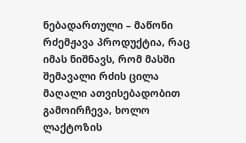ნებადართული – მაწონი რძემჟავა პროდუქტია, რაც იმას ნიშნავს, რომ მასში შემავალი რძის ცილა მაღალი ათვისებადობით გამოირჩევა, ხოლო ლაქტოზის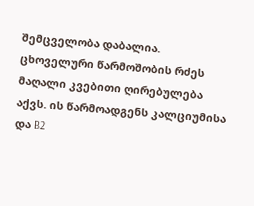შემცველობა დაბალია.
ცხოველური წარმოშობის რძეს მაღალი კვებითი ღირებულება აქვს. ის წარმოადგენს კალციუმისა და B2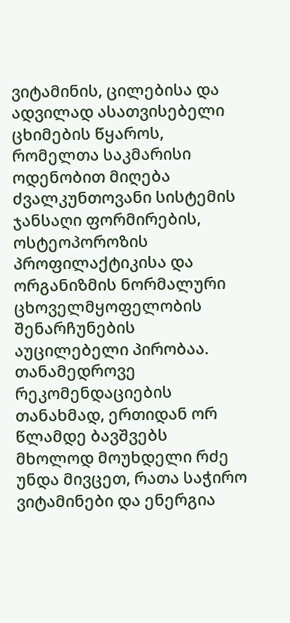ვიტამინის, ცილებისა და ადვილად ასათვისებელი ცხიმების წყაროს, რომელთა საკმარისი ოდენობით მიღება ძვალკუნთოვანი სისტემის ჯანსაღი ფორმირების, ოსტეოპოროზის პროფილაქტიკისა და ორგანიზმის ნორმალური ცხოველმყოფელობის შენარჩუნების აუცილებელი პირობაა. თანამედროვე რეკომენდაციების თანახმად, ერთიდან ორ წლამდე ბავშვებს მხოლოდ მოუხდელი რძე უნდა მივცეთ, რათა საჭირო ვიტამინები და ენერგია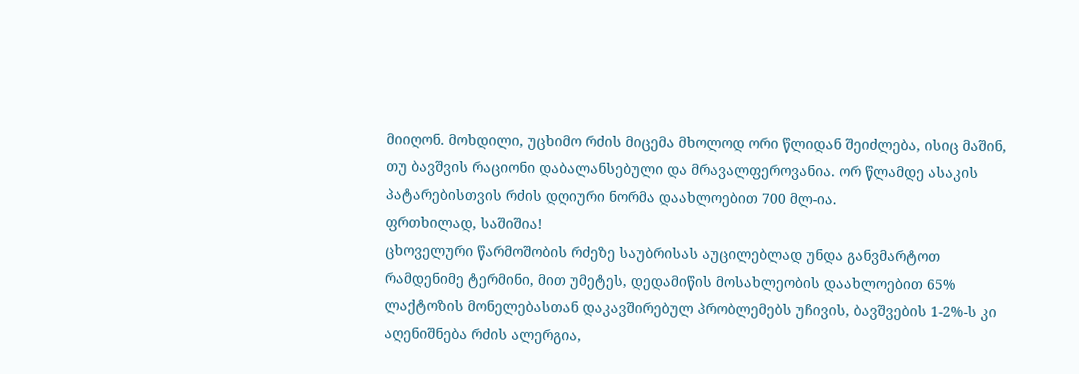მიიღონ. მოხდილი, უცხიმო რძის მიცემა მხოლოდ ორი წლიდან შეიძლება, ისიც მაშინ, თუ ბავშვის რაციონი დაბალანსებული და მრავალფეროვანია. ორ წლამდე ასაკის პატარებისთვის რძის დღიური ნორმა დაახლოებით 700 მლ-ია.
ფრთხილად, საშიშია!
ცხოველური წარმოშობის რძეზე საუბრისას აუცილებლად უნდა განვმარტოთ რამდენიმე ტერმინი, მით უმეტეს, დედამიწის მოსახლეობის დაახლოებით 65% ლაქტოზის მონელებასთან დაკავშირებულ პრობლემებს უჩივის, ბავშვების 1-2%-ს კი აღენიშნება რძის ალერგია,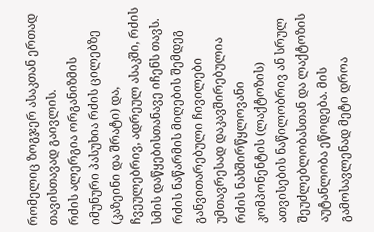რომელიც ზოგჯერ ასაკთან ერთად თავისთავად გაივლის.
რძის ალერგია ორგანიზმის იმუნური პასუხია რძის ცილებზე (კაზეინი და შრატი) და, ჩვეულებრივ, ადრეულ ასაკში, რძის სმის დაწყებისთანავე იჩენს თავს. რძის ნაწარმის მიღების შემდეგ განვითარებული ჩივილები უმთავრესად დაკავშირებულია რძის ნახშირწყლოვანი კომპონენტის (ლაქტოზის) ათვისების ნაწილობრივ ან სრულ შეუძლებლობასთან და ლაქტოზის აუტანლობა ეწოდება. მის გამოსავლენად მეტი დროა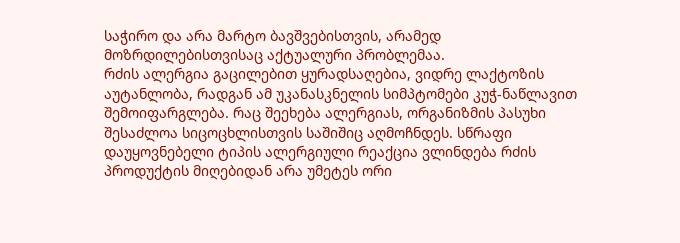საჭირო და არა მარტო ბავშვებისთვის, არამედ მოზრდილებისთვისაც აქტუალური პრობლემაა.
რძის ალერგია გაცილებით ყურადსაღებია, ვიდრე ლაქტოზის აუტანლობა, რადგან ამ უკანასკნელის სიმპტომები კუჭ-ნაწლავით შემოიფარგლება. რაც შეეხება ალერგიას, ორგანიზმის პასუხი შესაძლოა სიცოცხლისთვის საშიშიც აღმოჩნდეს. სწრაფი დაუყოვნებელი ტიპის ალერგიული რეაქცია ვლინდება რძის პროდუქტის მიღებიდან არა უმეტეს ორი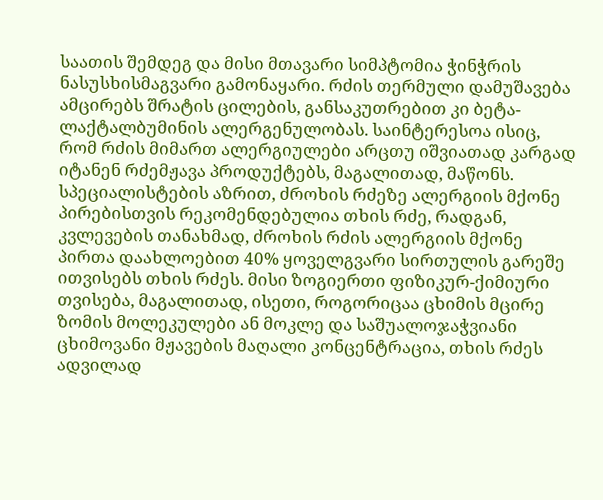საათის შემდეგ და მისი მთავარი სიმპტომია ჭინჭრის ნასუსხისმაგვარი გამონაყარი. რძის თერმული დამუშავება ამცირებს შრატის ცილების, განსაკუთრებით კი ბეტა-ლაქტალბუმინის ალერგენულობას. საინტერესოა ისიც, რომ რძის მიმართ ალერგიულები არცთუ იშვიათად კარგად იტანენ რძემჟავა პროდუქტებს, მაგალითად, მაწონს. სპეციალისტების აზრით, ძროხის რძეზე ალერგიის მქონე პირებისთვის რეკომენდებულია თხის რძე, რადგან, კვლევების თანახმად, ძროხის რძის ალერგიის მქონე პირთა დაახლოებით 40% ყოველგვარი სირთულის გარეშე ითვისებს თხის რძეს. მისი ზოგიერთი ფიზიკურ-ქიმიური თვისება, მაგალითად, ისეთი, როგორიცაა ცხიმის მცირე ზომის მოლეკულები ან მოკლე და საშუალოჯაჭვიანი ცხიმოვანი მჟავების მაღალი კონცენტრაცია, თხის რძეს ადვილად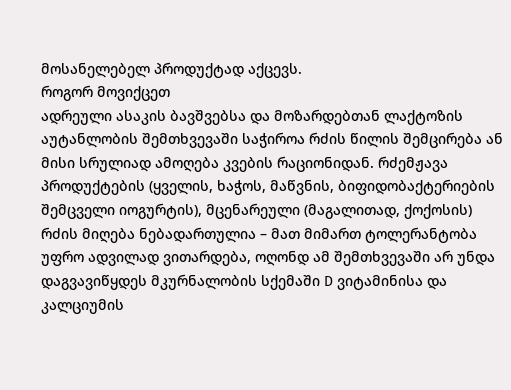მოსანელებელ პროდუქტად აქცევს.
როგორ მოვიქცეთ
ადრეული ასაკის ბავშვებსა და მოზარდებთან ლაქტოზის აუტანლობის შემთხვევაში საჭიროა რძის წილის შემცირება ან მისი სრულიად ამოღება კვების რაციონიდან. რძემჟავა პროდუქტების (ყველის, ხაჭოს, მაწვნის, ბიფიდობაქტერიების შემცველი იოგურტის), მცენარეული (მაგალითად, ქოქოსის) რძის მიღება ნებადართულია – მათ მიმართ ტოლერანტობა უფრო ადვილად ვითარდება, ოღონდ ამ შემთხვევაში არ უნდა დაგვავიწყდეს მკურნალობის სქემაში D ვიტამინისა და კალციუმის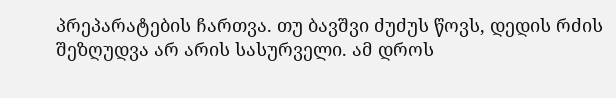პრეპარატების ჩართვა. თუ ბავშვი ძუძუს წოვს, დედის რძის შეზღუდვა არ არის სასურველი. ამ დროს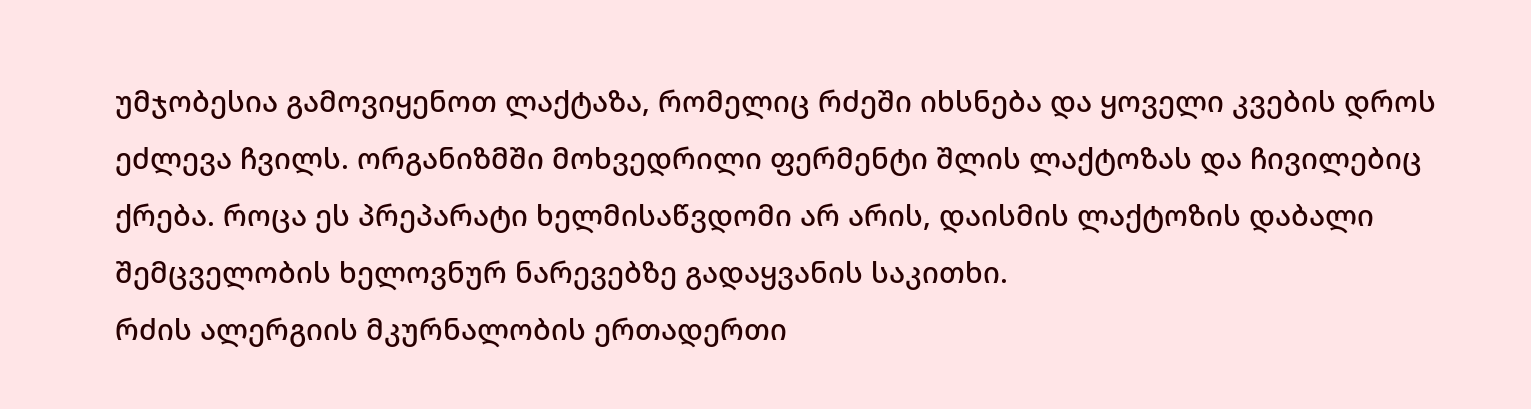უმჯობესია გამოვიყენოთ ლაქტაზა, რომელიც რძეში იხსნება და ყოველი კვების დროს ეძლევა ჩვილს. ორგანიზმში მოხვედრილი ფერმენტი შლის ლაქტოზას და ჩივილებიც ქრება. როცა ეს პრეპარატი ხელმისაწვდომი არ არის, დაისმის ლაქტოზის დაბალი შემცველობის ხელოვნურ ნარევებზე გადაყვანის საკითხი.
რძის ალერგიის მკურნალობის ერთადერთი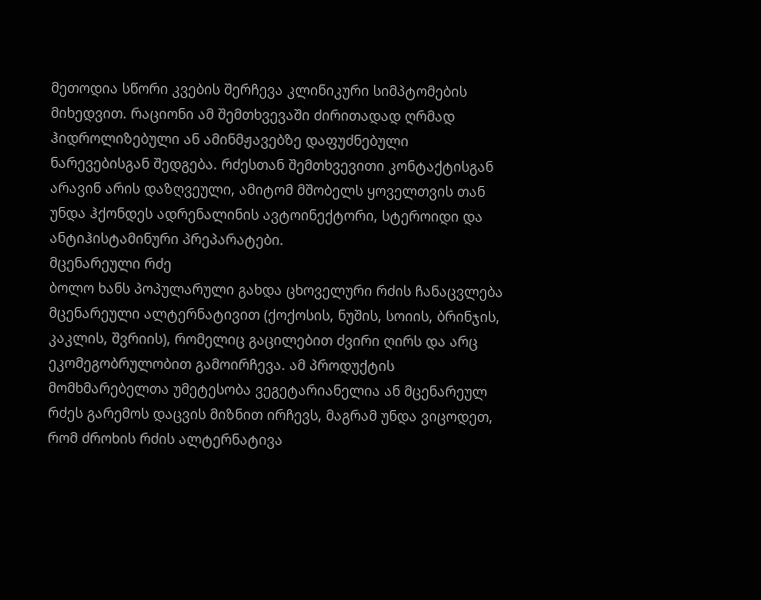მეთოდია სწორი კვების შერჩევა კლინიკური სიმპტომების მიხედვით. რაციონი ამ შემთხვევაში ძირითადად ღრმად ჰიდროლიზებული ან ამინმჟავებზე დაფუძნებული ნარევებისგან შედგება. რძესთან შემთხვევითი კონტაქტისგან არავინ არის დაზღვეული, ამიტომ მშობელს ყოველთვის თან უნდა ჰქონდეს ადრენალინის ავტოინექტორი, სტეროიდი და ანტიჰისტამინური პრეპარატები.
მცენარეული რძე
ბოლო ხანს პოპულარული გახდა ცხოველური რძის ჩანაცვლება მცენარეული ალტერნატივით (ქოქოსის, ნუშის, სოიის, ბრინჯის, კაკლის, შვრიის), რომელიც გაცილებით ძვირი ღირს და არც ეკომეგობრულობით გამოირჩევა. ამ პროდუქტის მომხმარებელთა უმეტესობა ვეგეტარიანელია ან მცენარეულ რძეს გარემოს დაცვის მიზნით ირჩევს, მაგრამ უნდა ვიცოდეთ, რომ ძროხის რძის ალტერნატივა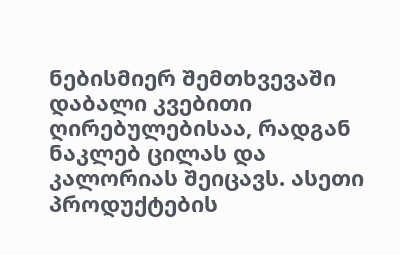ნებისმიერ შემთხვევაში დაბალი კვებითი ღირებულებისაა, რადგან ნაკლებ ცილას და კალორიას შეიცავს. ასეთი პროდუქტების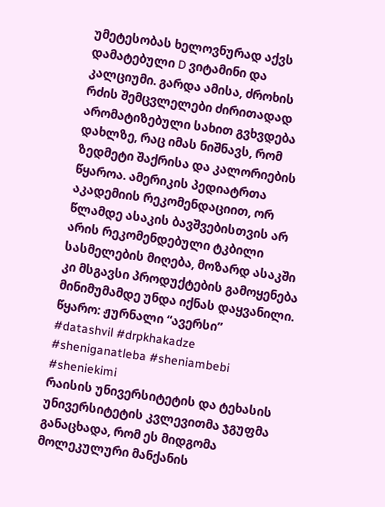უმეტესობას ხელოვნურად აქვს დამატებული D ვიტამინი და კალციუმი. გარდა ამისა, ძროხის რძის შემცვლელები ძირითადად არომატიზებული სახით გვხვდება დახლზე, რაც იმას ნიშნავს, რომ ზედმეტი შაქრისა და კალორიების წყაროა. ამერიკის პედიატრთა აკადემიის რეკომენდაციით, ორ წლამდე ასაკის ბავშვებისთვის არ არის რეკომენდებული ტკბილი სასმელების მიღება, მოზარდ ასაკში კი მსგავსი პროდუქტების გამოყენება მინიმუმამდე უნდა იქნას დაყვანილი.
წყარო: ჟურნალი “ავერსი”
#datashvil #drpkhakadze #sheniganatleba #sheniambebi #sheniekimi
რაისის უნივერსიტეტის და ტეხასის უნივერსიტეტის კვლევითმა ჯგუფმა განაცხადა, რომ ეს მიდგომა მოლეკულური მანქანის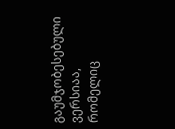გაუმჯობესებული ვერსიაა, რომელიც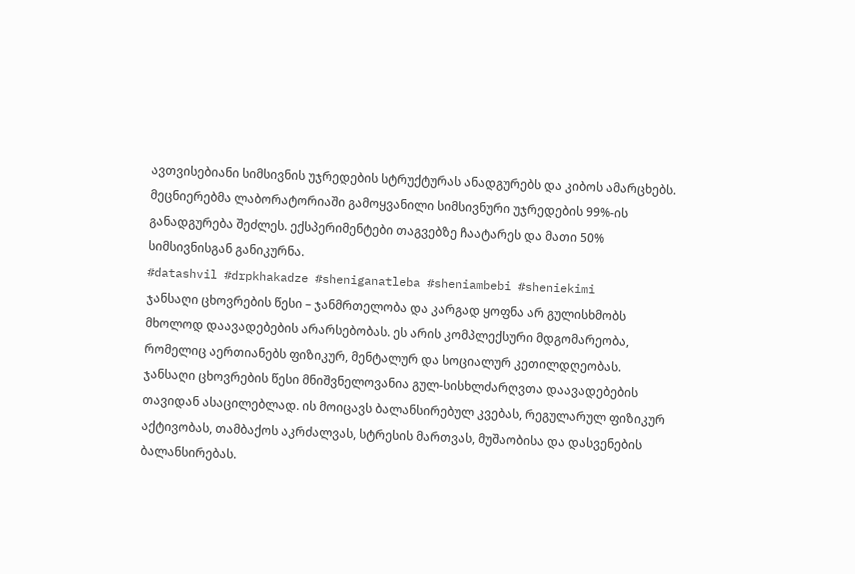ავთვისებიანი სიმსივნის უჯრედების სტრუქტურას ანადგურებს და კიბოს ამარცხებს.
მეცნიერებმა ლაბორატორიაში გამოყვანილი სიმსივნური უჯრედების 99%-ის განადგურება შეძლეს. ექსპერიმენტები თაგვებზე ჩაატარეს და მათი 50% სიმსივნისგან განიკურნა.
#datashvil #drpkhakadze #sheniganatleba #sheniambebi #sheniekimi
ჯანსაღი ცხოვრების წესი – ჯანმრთელობა და კარგად ყოფნა არ გულისხმობს მხოლოდ დაავადებების არარსებობას. ეს არის კომპლექსური მდგომარეობა, რომელიც აერთიანებს ფიზიკურ, მენტალურ და სოციალურ კეთილდღეობას. ჯანსაღი ცხოვრების წესი მნიშვნელოვანია გულ-სისხლძარღვთა დაავადებების თავიდან ასაცილებლად. ის მოიცავს ბალანსირებულ კვებას, რეგულარულ ფიზიკურ აქტივობას, თამბაქოს აკრძალვას, სტრესის მართვას, მუშაობისა და დასვენების ბალანსირებას.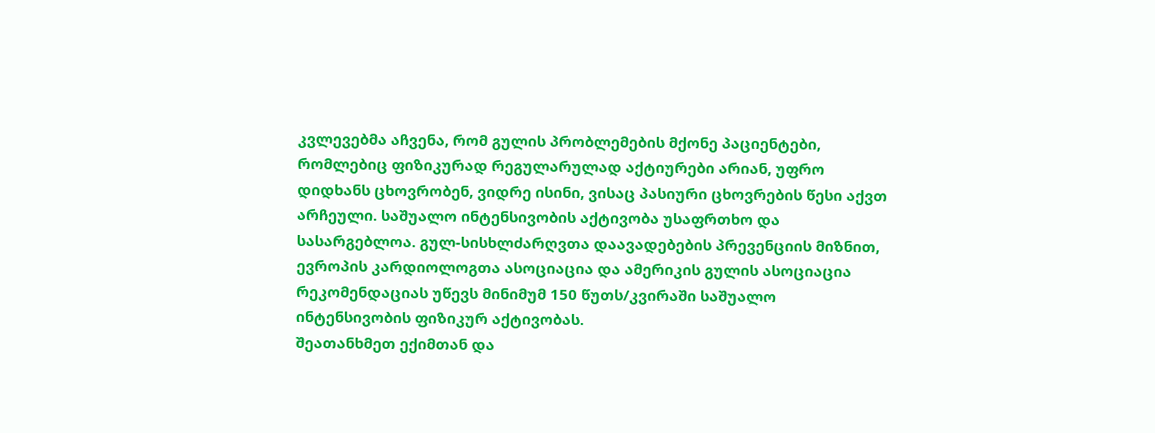კვლევებმა აჩვენა, რომ გულის პრობლემების მქონე პაციენტები, რომლებიც ფიზიკურად რეგულარულად აქტიურები არიან, უფრო დიდხანს ცხოვრობენ, ვიდრე ისინი, ვისაც პასიური ცხოვრების წესი აქვთ არჩეული. საშუალო ინტენსივობის აქტივობა უსაფრთხო და სასარგებლოა. გულ-სისხლძარღვთა დაავადებების პრევენციის მიზნით, ევროპის კარდიოლოგთა ასოციაცია და ამერიკის გულის ასოციაცია რეკომენდაციას უწევს მინიმუმ 150 წუთს/კვირაში საშუალო ინტენსივობის ფიზიკურ აქტივობას.
შეათანხმეთ ექიმთან და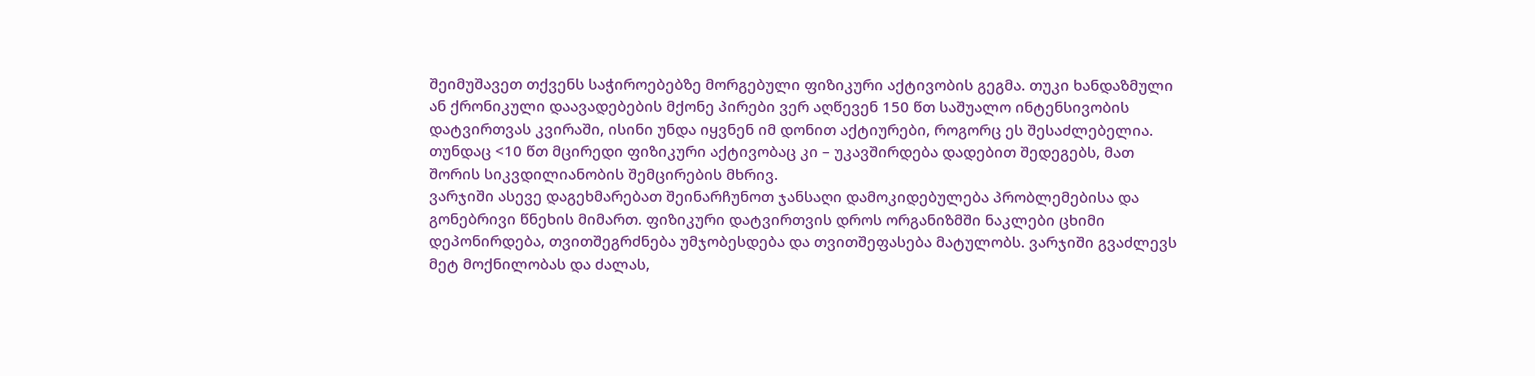შეიმუშავეთ თქვენს საჭიროებებზე მორგებული ფიზიკური აქტივობის გეგმა. თუკი ხანდაზმული ან ქრონიკული დაავადებების მქონე პირები ვერ აღწევენ 150 წთ საშუალო ინტენსივობის დატვირთვას კვირაში, ისინი უნდა იყვნენ იმ დონით აქტიურები, როგორც ეს შესაძლებელია. თუნდაც <10 წთ მცირედი ფიზიკური აქტივობაც კი – უკავშირდება დადებით შედეგებს, მათ შორის სიკვდილიანობის შემცირების მხრივ.
ვარჯიში ასევე დაგეხმარებათ შეინარჩუნოთ ჯანსაღი დამოკიდებულება პრობლემებისა და გონებრივი წნეხის მიმართ. ფიზიკური დატვირთვის დროს ორგანიზმში ნაკლები ცხიმი დეპონირდება, თვითშეგრძნება უმჯობესდება და თვითშეფასება მატულობს. ვარჯიში გვაძლევს მეტ მოქნილობას და ძალას,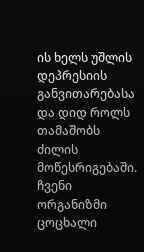ის ხელს უშლის დეპრესიის განვითარებასა და დიდ როლს თამაშობს ძილის მოწესრიგებაში.
ჩვენი ორგანიზმი ცოცხალი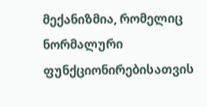მექანიზმია, რომელიც ნორმალური ფუნქციონირებისათვის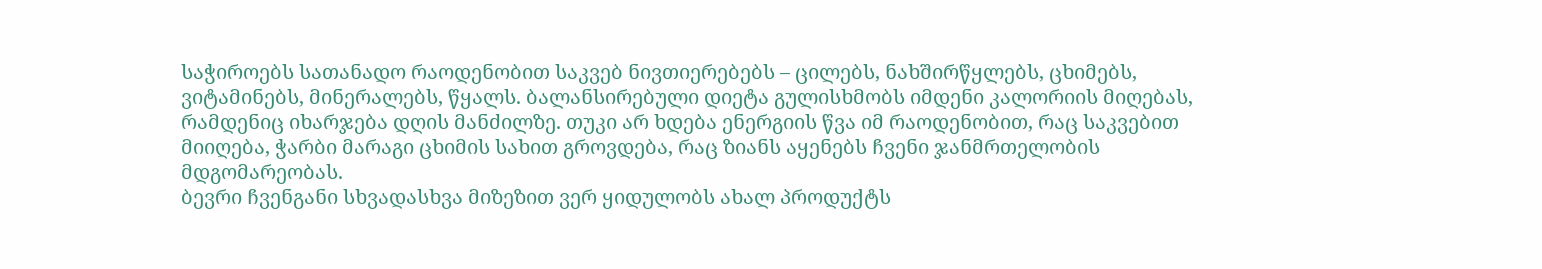საჭიროებს სათანადო რაოდენობით საკვებ ნივთიერებებს – ცილებს, ნახშირწყლებს, ცხიმებს, ვიტამინებს, მინერალებს, წყალს. ბალანსირებული დიეტა გულისხმობს იმდენი კალორიის მიღებას, რამდენიც იხარჯება დღის მანძილზე. თუკი არ ხდება ენერგიის წვა იმ რაოდენობით, რაც საკვებით მიიღება, ჭარბი მარაგი ცხიმის სახით გროვდება, რაც ზიანს აყენებს ჩვენი ჯანმრთელობის მდგომარეობას.
ბევრი ჩვენგანი სხვადასხვა მიზეზით ვერ ყიდულობს ახალ პროდუქტს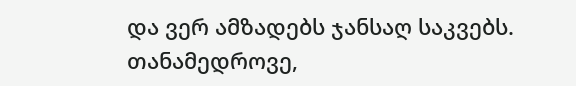და ვერ ამზადებს ჯანსაღ საკვებს. თანამედროვე,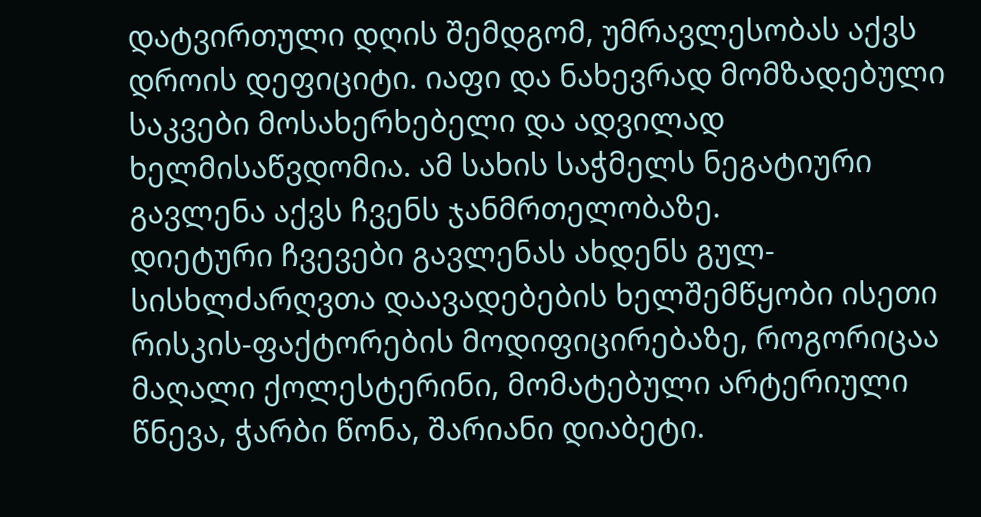დატვირთული დღის შემდგომ, უმრავლესობას აქვს დროის დეფიციტი. იაფი და ნახევრად მომზადებული საკვები მოსახერხებელი და ადვილად ხელმისაწვდომია. ამ სახის საჭმელს ნეგატიური გავლენა აქვს ჩვენს ჯანმრთელობაზე.
დიეტური ჩვევები გავლენას ახდენს გულ-სისხლძარღვთა დაავადებების ხელშემწყობი ისეთი რისკის-ფაქტორების მოდიფიცირებაზე, როგორიცაა მაღალი ქოლესტერინი, მომატებული არტერიული წნევა, ჭარბი წონა, შარიანი დიაბეტი.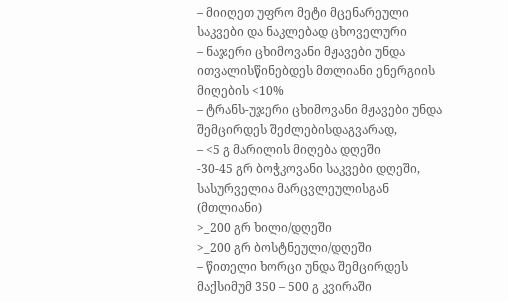– მიიღეთ უფრო მეტი მცენარეული საკვები და ნაკლებად ცხოველური
– ნაჯერი ცხიმოვანი მჟავები უნდა ითვალისწინებდეს მთლიანი ენერგიის მიღების <10%
– ტრანს-უჯერი ცხიმოვანი მჟავები უნდა შემცირდეს შეძლებისდაგვარად,
– <5 გ მარილის მიღება დღეში
-30-45 გრ ბოჭკოვანი საკვები დღეში, სასურველია მარცვლეულისგან (მთლიანი)
>_200 გრ ხილი/დღეში
>_200 გრ ბოსტნეული/დღეში
– წითელი ხორცი უნდა შემცირდეს მაქსიმუმ 350 – 500 გ კვირაში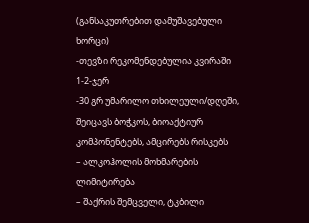(განსაკუთრებით დამუშავებული ხორცი)
-თევზი რეკომენდებულია კვირაში 1-2-ჯერ
-30 გრ უმარილო თხილეული/დღეში, შეიცავს ბოჭკოს, ბიოაქტიურ კომპონენტებს, ამცირებს რისკებს
– ალკოჰოლის მოხმარების ლიმიტირება
– შაქრის შემცველი, ტკბილი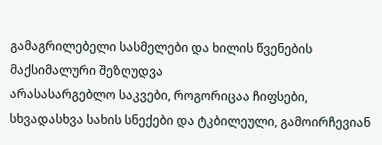გამაგრილებელი სასმელები და ხილის წვენების მაქსიმალური შეზღუდვა
არასასარგებლო საკვები, როგორიცაა ჩიფსები, სხვადასხვა სახის სნექები და ტკბილეული, გამოირჩევიან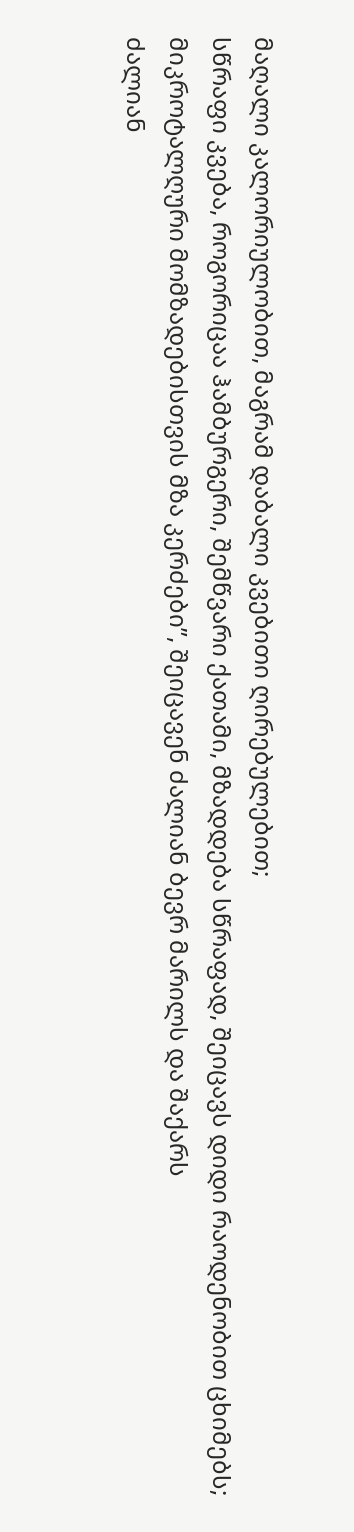მაღალი კალორიულობით, მაგრამ დაბალი კვებითი ღირებულებით;
სწრაფი კვება, როგორიცაა ჰამბურგერი, შემწვარი ქათამი, მზადდება სწრაფად, შეიცავს დიდი რაოდენობით ცხიმებს;
მიკროტალღური მომზადებისთვის მზა კერძები”, შეიცავენ ძალიან ბევრ მარილს და შაქარს
ძალიან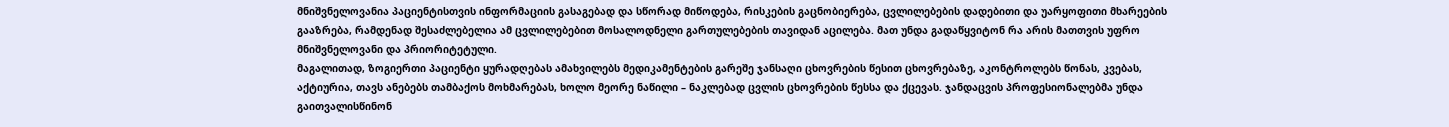მნიშვნელოვანია პაციენტისთვის ინფორმაციის გასაგებად და სწორად მიწოდება, რისკების გაცნობიერება, ცვლილებების დადებითი და უარყოფითი მხარეების გააზრება, რამდენად შესაძლებელია ამ ცვლილებებით მოსალოდნელი გართულებების თავიდან აცილება. მათ უნდა გადაწყვიტონ რა არის მათთვის უფრო მნიშვნელოვანი და პრიორიტეტული.
მაგალითად, ზოგიერთი პაციენტი ყურადღებას ამახვილებს მედიკამენტების გარეშე ჯანსაღი ცხოვრების წესით ცხოვრებაზე, აკონტროლებს წონას, კვებას, აქტიურია, თავს ანებებს თამბაქოს მოხმარებას, ხოლო მეორე ნაწილი – ნაკლებად ცვლის ცხოვრების წესსა და ქცევას. ჯანდაცვის პროფესიონალებმა უნდა გაითვალისწინონ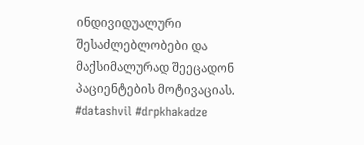ინდივიდუალური შესაძლებლობები და მაქსიმალურად შეეცადონ პაციენტების მოტივაციას.
#datashvil #drpkhakadze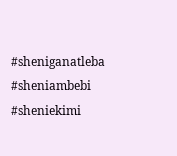#sheniganatleba #sheniambebi #sheniekimi